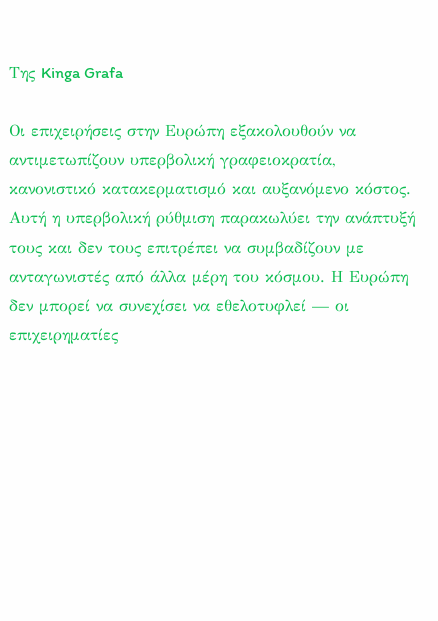Της Kinga Grafa

Οι επιχειρήσεις στην Ευρώπη εξακολουθούν να αντιμετωπίζουν υπερβολική γραφειοκρατία, κανονιστικό κατακερματισμό και αυξανόμενο κόστος. Αυτή η υπερβολική ρύθμιση παρακωλύει την ανάπτυξή τους και δεν τους επιτρέπει να συμβαδίζουν με ανταγωνιστές από άλλα μέρη του κόσμου. Η Ευρώπη δεν μπορεί να συνεχίσει να εθελοτυφλεί — οι επιχειρηματίες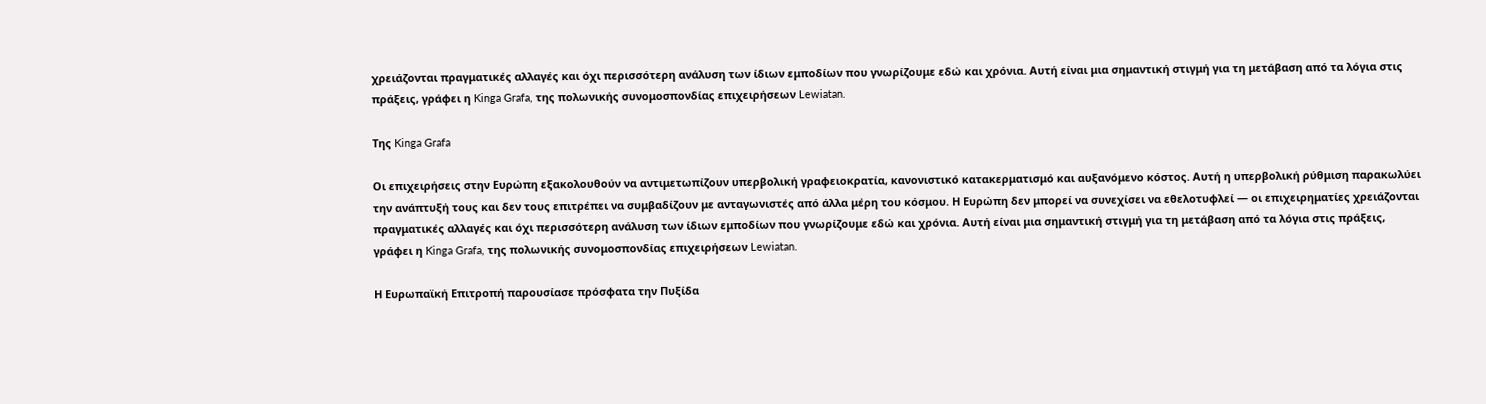χρειάζονται πραγματικές αλλαγές και όχι περισσότερη ανάλυση των ίδιων εμποδίων που γνωρίζουμε εδώ και χρόνια. Αυτή είναι μια σημαντική στιγμή για τη μετάβαση από τα λόγια στις πράξεις, γράφει η Kinga Grafa, της πολωνικής συνομοσπονδίας επιχειρήσεων Lewiatan.

Της Kinga Grafa

Οι επιχειρήσεις στην Ευρώπη εξακολουθούν να αντιμετωπίζουν υπερβολική γραφειοκρατία, κανονιστικό κατακερματισμό και αυξανόμενο κόστος. Αυτή η υπερβολική ρύθμιση παρακωλύει την ανάπτυξή τους και δεν τους επιτρέπει να συμβαδίζουν με ανταγωνιστές από άλλα μέρη του κόσμου. Η Ευρώπη δεν μπορεί να συνεχίσει να εθελοτυφλεί — οι επιχειρηματίες χρειάζονται πραγματικές αλλαγές και όχι περισσότερη ανάλυση των ίδιων εμποδίων που γνωρίζουμε εδώ και χρόνια. Αυτή είναι μια σημαντική στιγμή για τη μετάβαση από τα λόγια στις πράξεις, γράφει η Kinga Grafa, της πολωνικής συνομοσπονδίας επιχειρήσεων Lewiatan.

Η Ευρωπαϊκή Επιτροπή παρουσίασε πρόσφατα την Πυξίδα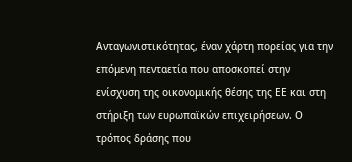Ανταγωνιστικότητας, έναν χάρτη πορείας για την επόμενη πενταετία που αποσκοπεί στην ενίσχυση της οικονομικής θέσης της ΕΕ και στη στήριξη των ευρωπαϊκών επιχειρήσεων. Ο τρόπος δράσης που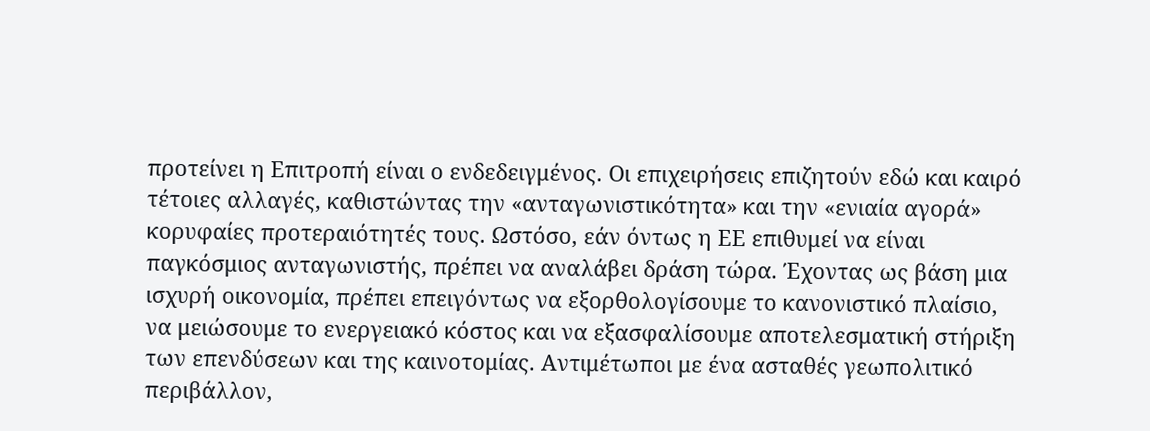προτείνει η Επιτροπή είναι ο ενδεδειγμένος. Οι επιχειρήσεις επιζητούν εδώ και καιρό τέτοιες αλλαγές, καθιστώντας την «ανταγωνιστικότητα» και την «ενιαία αγορά» κορυφαίες προτεραιότητές τους. Ωστόσο, εάν όντως η ΕΕ επιθυμεί να είναι παγκόσμιος ανταγωνιστής, πρέπει να αναλάβει δράση τώρα. Έχοντας ως βάση μια ισχυρή οικονομία, πρέπει επειγόντως να εξορθολογίσουμε το κανονιστικό πλαίσιο, να μειώσουμε το ενεργειακό κόστος και να εξασφαλίσουμε αποτελεσματική στήριξη των επενδύσεων και της καινοτομίας. Αντιμέτωποι με ένα ασταθές γεωπολιτικό περιβάλλον,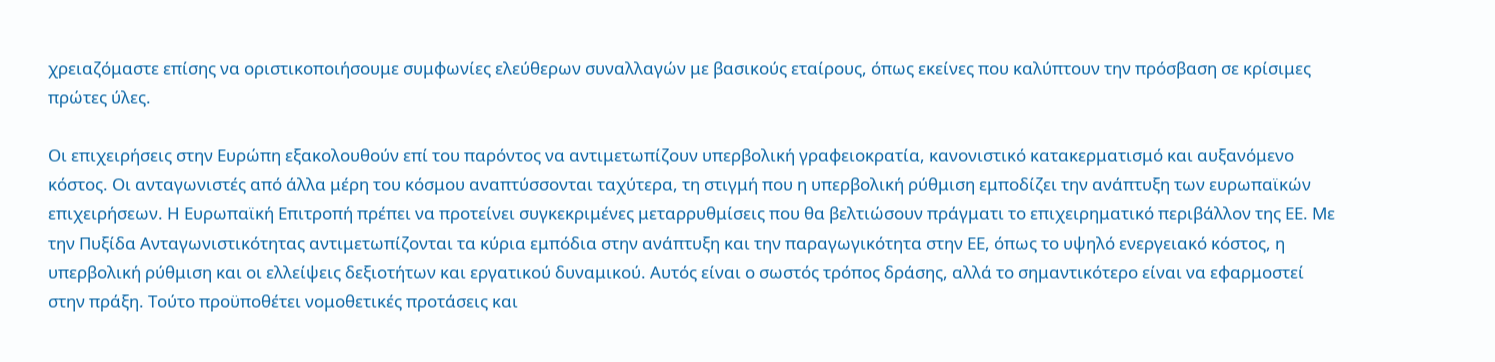χρειαζόμαστε επίσης να οριστικοποιήσουμε συμφωνίες ελεύθερων συναλλαγών με βασικούς εταίρους, όπως εκείνες που καλύπτουν την πρόσβαση σε κρίσιμες πρώτες ύλες.

Οι επιχειρήσεις στην Ευρώπη εξακολουθούν επί του παρόντος να αντιμετωπίζουν υπερβολική γραφειοκρατία, κανονιστικό κατακερματισμό και αυξανόμενο κόστος. Οι ανταγωνιστές από άλλα μέρη του κόσμου αναπτύσσονται ταχύτερα, τη στιγμή που η υπερβολική ρύθμιση εμποδίζει την ανάπτυξη των ευρωπαϊκών επιχειρήσεων. Η Ευρωπαϊκή Επιτροπή πρέπει να προτείνει συγκεκριμένες μεταρρυθμίσεις που θα βελτιώσουν πράγματι το επιχειρηματικό περιβάλλον της ΕΕ. Με την Πυξίδα Ανταγωνιστικότητας αντιμετωπίζονται τα κύρια εμπόδια στην ανάπτυξη και την παραγωγικότητα στην ΕΕ, όπως το υψηλό ενεργειακό κόστος, η υπερβολική ρύθμιση και οι ελλείψεις δεξιοτήτων και εργατικού δυναμικού. Αυτός είναι ο σωστός τρόπος δράσης, αλλά το σημαντικότερο είναι να εφαρμοστεί στην πράξη. Τούτο προϋποθέτει νομοθετικές προτάσεις και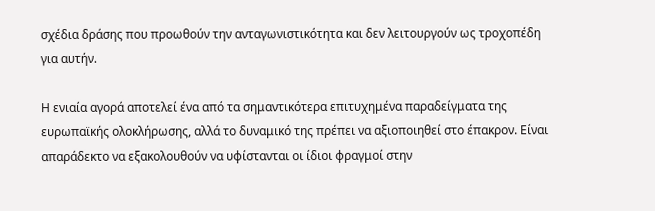σχέδια δράσης που προωθούν την ανταγωνιστικότητα και δεν λειτουργούν ως τροχοπέδη για αυτήν.

Η ενιαία αγορά αποτελεί ένα από τα σημαντικότερα επιτυχημένα παραδείγματα της ευρωπαϊκής ολοκλήρωσης, αλλά το δυναμικό της πρέπει να αξιοποιηθεί στο έπακρον. Είναι απαράδεκτο να εξακολουθούν να υφίστανται οι ίδιοι φραγμοί στην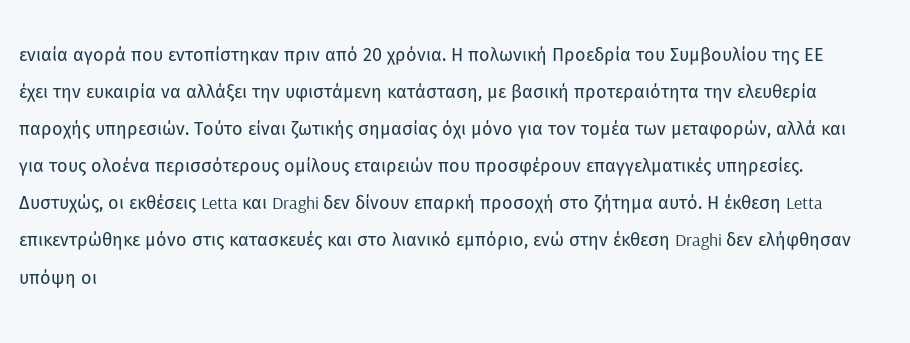ενιαία αγορά που εντοπίστηκαν πριν από 20 χρόνια. Η πολωνική Προεδρία του Συμβουλίου της ΕΕ έχει την ευκαιρία να αλλάξει την υφιστάμενη κατάσταση, με βασική προτεραιότητα την ελευθερία παροχής υπηρεσιών. Τούτο είναι ζωτικής σημασίας όχι μόνο για τον τομέα των μεταφορών, αλλά και για τους ολοένα περισσότερους ομίλους εταιρειών που προσφέρουν επαγγελματικές υπηρεσίες. Δυστυχώς, οι εκθέσεις Letta και Draghi δεν δίνουν επαρκή προσοχή στο ζήτημα αυτό. Η έκθεση Letta επικεντρώθηκε μόνο στις κατασκευές και στο λιανικό εμπόριο, ενώ στην έκθεση Draghi δεν ελήφθησαν υπόψη οι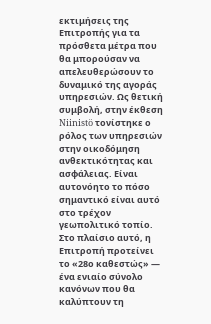εκτιμήσεις της Επιτροπής για τα πρόσθετα μέτρα που θα μπορούσαν να απελευθερώσουν το δυναμικό της αγοράς υπηρεσιών. Ως θετική συμβολή, στην έκθεση Niinistö τονίστηκε ο ρόλος των υπηρεσιών στην οικοδόμηση ανθεκτικότητας και ασφάλειας. Είναι αυτονόητο το πόσο σημαντικό είναι αυτό στο τρέχον γεωπολιτικό τοπίο. Στο πλαίσιο αυτό, η Επιτροπή προτείνει το «28ο καθεστώς» — ένα ενιαίο σύνολο κανόνων που θα καλύπτουν τη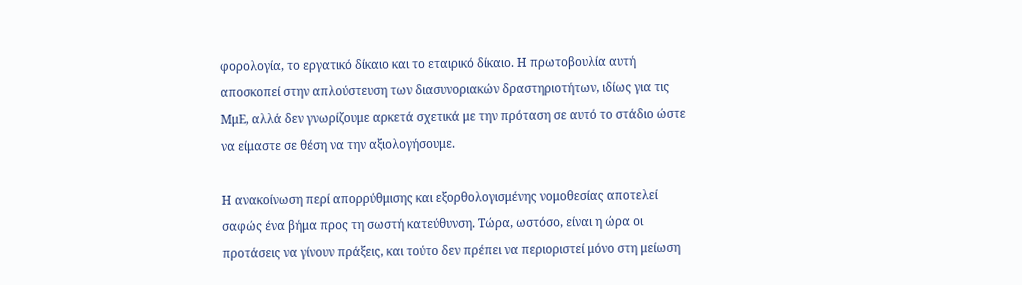φορολογία, το εργατικό δίκαιο και το εταιρικό δίκαιο. Η πρωτοβουλία αυτή αποσκοπεί στην απλούστευση των διασυνοριακών δραστηριοτήτων, ιδίως για τις ΜμΕ, αλλά δεν γνωρίζουμε αρκετά σχετικά με την πρόταση σε αυτό το στάδιο ώστε να είμαστε σε θέση να την αξιολογήσουμε.

Η ανακοίνωση περί απορρύθμισης και εξορθολογισμένης νομοθεσίας αποτελεί σαφώς ένα βήμα προς τη σωστή κατεύθυνση. Τώρα, ωστόσο, είναι η ώρα οι προτάσεις να γίνουν πράξεις, και τούτο δεν πρέπει να περιοριστεί μόνο στη μείωση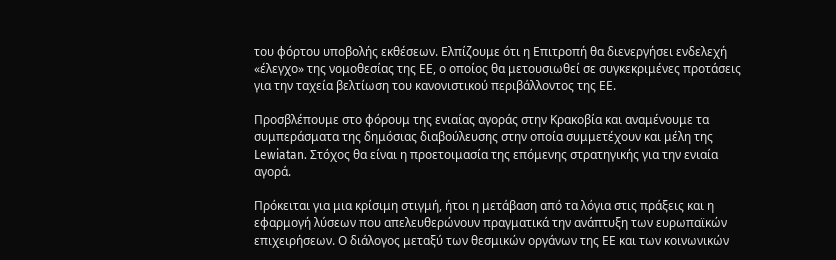του φόρτου υποβολής εκθέσεων. Ελπίζουμε ότι η Επιτροπή θα διενεργήσει ενδελεχή «έλεγχο» της νομοθεσίας της ΕΕ, ο οποίος θα μετουσιωθεί σε συγκεκριμένες προτάσεις για την ταχεία βελτίωση του κανονιστικού περιβάλλοντος της ΕΕ.

Προσβλέπουμε στο φόρουμ της ενιαίας αγοράς στην Κρακοβία και αναμένουμε τα συμπεράσματα της δημόσιας διαβούλευσης στην οποία συμμετέχουν και μέλη της Lewiatan. Στόχος θα είναι η προετοιμασία της επόμενης στρατηγικής για την ενιαία αγορά.

Πρόκειται για μια κρίσιμη στιγμή, ήτοι η μετάβαση από τα λόγια στις πράξεις και η εφαρμογή λύσεων που απελευθερώνουν πραγματικά την ανάπτυξη των ευρωπαϊκών επιχειρήσεων. Ο διάλογος μεταξύ των θεσμικών οργάνων της ΕΕ και των κοινωνικών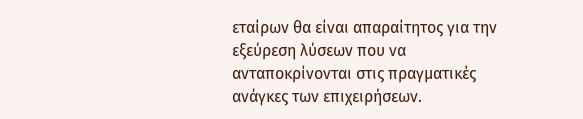εταίρων θα είναι απαραίτητος για την εξεύρεση λύσεων που να ανταποκρίνονται στις πραγματικές ανάγκες των επιχειρήσεων.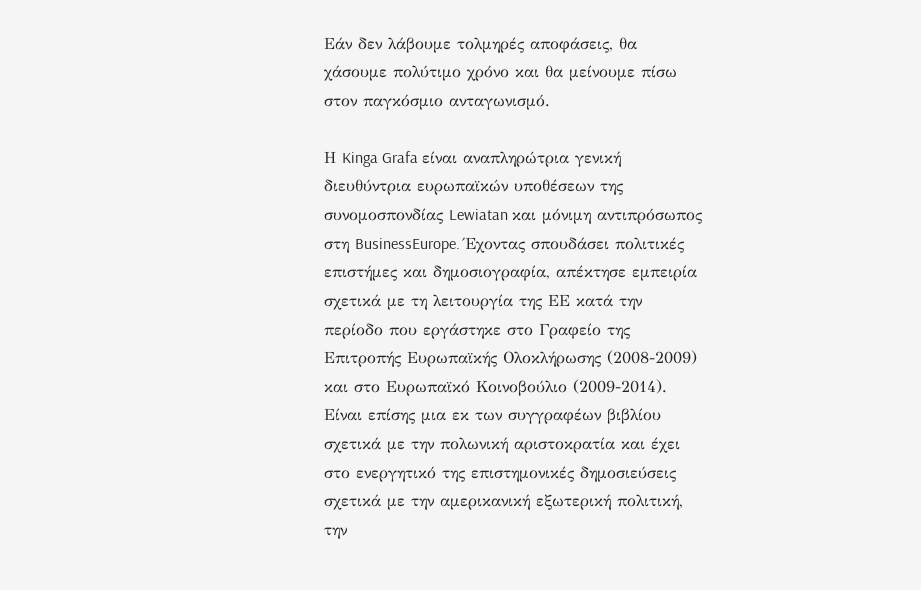Εάν δεν λάβουμε τολμηρές αποφάσεις, θα χάσουμε πολύτιμο χρόνο και θα μείνουμε πίσω στον παγκόσμιο ανταγωνισμό.

Η Kinga Grafa είναι αναπληρώτρια γενική διευθύντρια ευρωπαϊκών υποθέσεων της συνομοσπονδίας Lewiatan και μόνιμη αντιπρόσωπος στη BusinessEurope. Έχοντας σπουδάσει πολιτικές επιστήμες και δημοσιογραφία, απέκτησε εμπειρία σχετικά με τη λειτουργία της ΕΕ κατά την περίοδο που εργάστηκε στο Γραφείο της Επιτροπής Ευρωπαϊκής Ολοκλήρωσης (2008-2009) και στο Ευρωπαϊκό Κοινοβούλιο (2009-2014). Είναι επίσης μια εκ των συγγραφέων βιβλίου σχετικά με την πολωνική αριστοκρατία και έχει στο ενεργητικό της επιστημονικές δημοσιεύσεις σχετικά με την αμερικανική εξωτερική πολιτική, την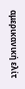αμερικανική ελίτ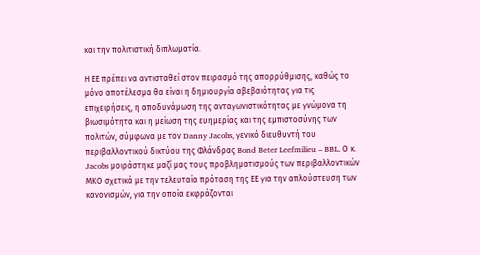και την πολιτιστική διπλωματία.

Η ΕΕ πρέπει να αντισταθεί στον πειρασμό της απορρύθμισης, καθώς το μόνο αποτέλεσμα θα είναι η δημιουργία αβεβαιότητας για τις επιχειρήσεις, η αποδυνάμωση της ανταγωνιστικότητας με γνώμονα τη βιωσιμότητα και η μείωση της ευημερίας και της εμπιστοσύνης των πολιτών, σύμφωνα με τον Danny Jacobs, γενικό διευθυντή του περιβαλλοντικού δικτύου της Φλάνδρας Bond Beter Leefmilieu – BBL. Ο κ. Jacobs μοιράστηκε μαζί μας τους προβληματισμούς των περιβαλλοντικών ΜΚΟ σχετικά με την τελευταία πρόταση της ΕΕ για την απλούστευση των κανονισμών, για την οποία εκφράζονται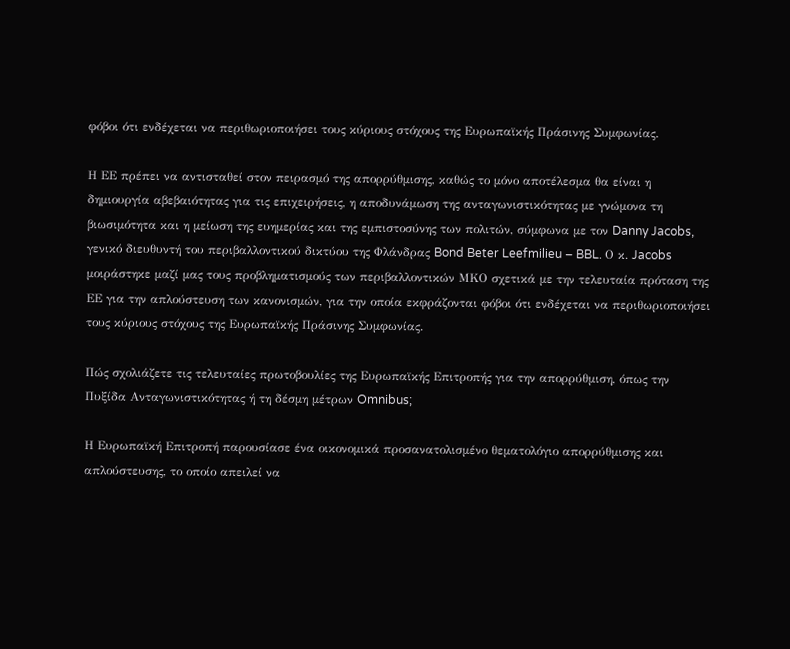φόβοι ότι ενδέχεται να περιθωριοποιήσει τους κύριους στόχους της Ευρωπαϊκής Πράσινης Συμφωνίας.

Η ΕΕ πρέπει να αντισταθεί στον πειρασμό της απορρύθμισης, καθώς το μόνο αποτέλεσμα θα είναι η δημιουργία αβεβαιότητας για τις επιχειρήσεις, η αποδυνάμωση της ανταγωνιστικότητας με γνώμονα τη βιωσιμότητα και η μείωση της ευημερίας και της εμπιστοσύνης των πολιτών, σύμφωνα με τον Danny Jacobs, γενικό διευθυντή του περιβαλλοντικού δικτύου της Φλάνδρας Bond Beter Leefmilieu – BBL. Ο κ. Jacobs μοιράστηκε μαζί μας τους προβληματισμούς των περιβαλλοντικών ΜΚΟ σχετικά με την τελευταία πρόταση της ΕΕ για την απλούστευση των κανονισμών, για την οποία εκφράζονται φόβοι ότι ενδέχεται να περιθωριοποιήσει τους κύριους στόχους της Ευρωπαϊκής Πράσινης Συμφωνίας.

Πώς σχολιάζετε τις τελευταίες πρωτοβουλίες της Ευρωπαϊκής Επιτροπής για την απορρύθμιση, όπως την Πυξίδα Ανταγωνιστικότητας ή τη δέσμη μέτρων Omnibus;

Η Ευρωπαϊκή Επιτροπή παρουσίασε ένα οικονομικά προσανατολισμένο θεματολόγιο απορρύθμισης και απλούστευσης, το οποίο απειλεί να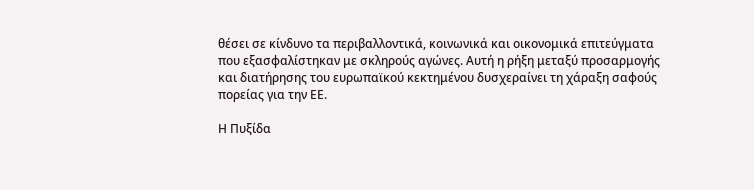θέσει σε κίνδυνο τα περιβαλλοντικά, κοινωνικά και οικονομικά επιτεύγματα που εξασφαλίστηκαν με σκληρούς αγώνες. Αυτή η ρήξη μεταξύ προσαρμογής και διατήρησης του ευρωπαϊκού κεκτημένου δυσχεραίνει τη χάραξη σαφούς πορείας για την ΕΕ.

Η Πυξίδα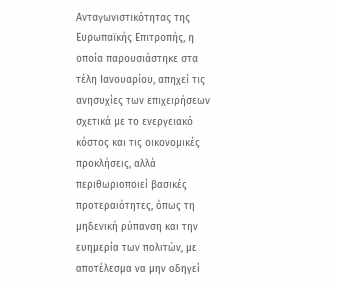Ανταγωνιστικότητας της Ευρωπαϊκής Επιτροπής, η οποία παρουσιάστηκε στα τέλη Ιανουαρίου, απηχεί τις ανησυχίες των επιχειρήσεων σχετικά με το ενεργειακό κόστος και τις οικονομικές προκλήσεις, αλλά περιθωριοποιεί βασικές προτεραιότητες, όπως τη μηδενική ρύπανση και την ευημερία των πολιτών, με αποτέλεσμα να μην οδηγεί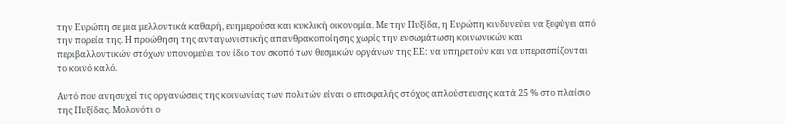την Ευρώπη σε μια μελλοντικά καθαρή, ευημερούσα και κυκλική οικονομία. Με την Πυξίδα, η Ευρώπη κινδυνεύει να ξεφύγει από την πορεία της. Η προώθηση της ανταγωνιστικής απανθρακοποίησης χωρίς την ενσωμάτωση κοινωνικών και περιβαλλοντικών στόχων υπονομεύει τον ίδιο τον σκοπό των θεσμικών οργάνων της ΕΕ: να υπηρετούν και να υπερασπίζονται το κοινό καλό.

Αυτό που ανησυχεί τις οργανώσεις της κοινωνίας των πολιτών είναι ο επισφαλής στόχος απλούστευσης κατά 25 % στο πλαίσιο της Πυξίδας. Μολονότι ο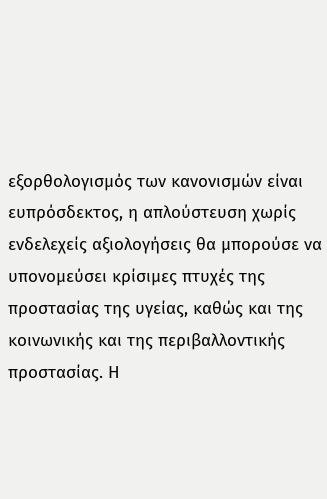εξορθολογισμός των κανονισμών είναι ευπρόσδεκτος, η απλούστευση χωρίς ενδελεχείς αξιολογήσεις θα μπορούσε να υπονομεύσει κρίσιμες πτυχές της προστασίας της υγείας, καθώς και της κοινωνικής και της περιβαλλοντικής προστασίας. Η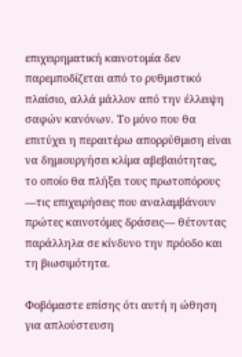επιχειρηματική καινοτομία δεν παρεμποδίζεται από το ρυθμιστικό πλαίσιο, αλλά μάλλον από την έλλειψη σαφών κανόνων. Το μόνο που θα επιτύχει η περαιτέρω απορρύθμιση είναι να δημιουργήσει κλίμα αβεβαιότητας, το οποίο θα πλήξει τους πρωτοπόρους —τις επιχειρήσεις που αναλαμβάνουν πρώτες καινοτόμες δράσεις— θέτοντας παράλληλα σε κίνδυνο την πρόοδο και τη βιωσιμότητα.

Φοβόμαστε επίσης ότι αυτή η ώθηση για απλούστευση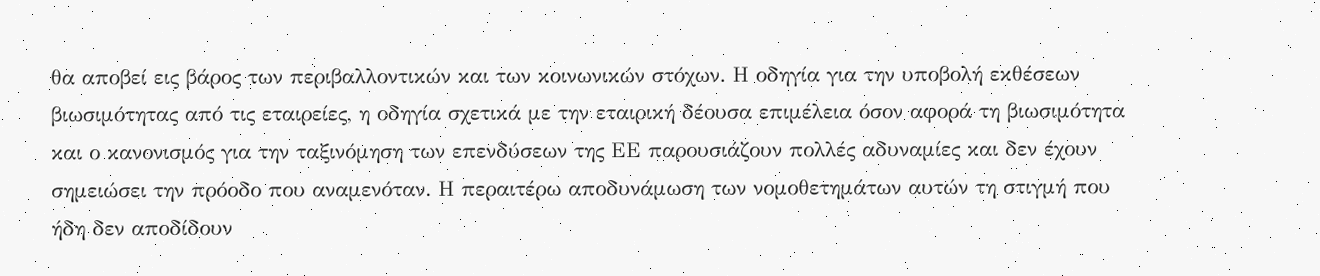θα αποβεί εις βάρος των περιβαλλοντικών και των κοινωνικών στόχων. Η οδηγία για την υποβολή εκθέσεων βιωσιμότητας από τις εταιρείες, η οδηγία σχετικά με την εταιρική δέουσα επιμέλεια όσον αφορά τη βιωσιμότητα και ο κανονισμός για την ταξινόμηση των επενδύσεων της ΕΕ παρουσιάζουν πολλές αδυναμίες και δεν έχουν σημειώσει την πρόοδο που αναμενόταν. Η περαιτέρω αποδυνάμωση των νομοθετημάτων αυτών τη στιγμή που ήδη δεν αποδίδουν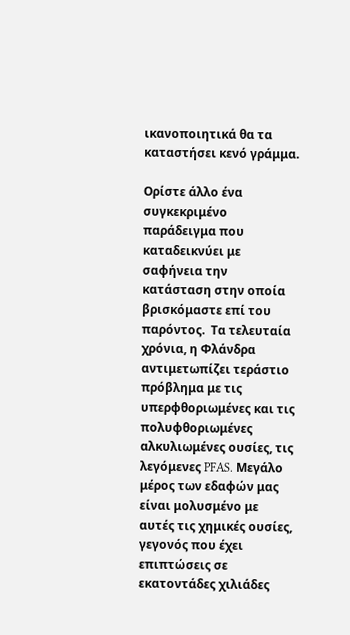ικανοποιητικά θα τα καταστήσει κενό γράμμα.

Ορίστε άλλο ένα συγκεκριμένο παράδειγμα που καταδεικνύει με σαφήνεια την κατάσταση στην οποία βρισκόμαστε επί του παρόντος.  Τα τελευταία χρόνια, η Φλάνδρα αντιμετωπίζει τεράστιο πρόβλημα με τις υπερφθοριωμένες και τις πολυφθοριωμένες αλκυλιωμένες ουσίες, τις λεγόμενες PFAS. Μεγάλο μέρος των εδαφών μας είναι μολυσμένο με αυτές τις χημικές ουσίες, γεγονός που έχει επιπτώσεις σε εκατοντάδες χιλιάδες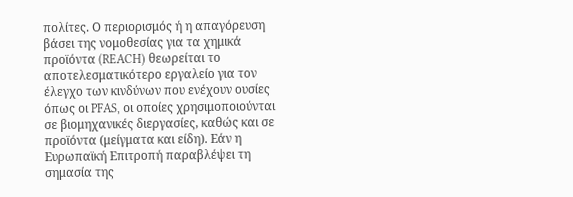πολίτες. Ο περιορισμός ή η απαγόρευση βάσει της νομοθεσίας για τα χημικά προϊόντα (REACH) θεωρείται το αποτελεσματικότερο εργαλείο για τον έλεγχο των κινδύνων που ενέχουν ουσίες όπως οι PFAS, οι οποίες χρησιμοποιούνται σε βιομηχανικές διεργασίες, καθώς και σε προϊόντα (μείγματα και είδη). Εάν η Ευρωπαϊκή Επιτροπή παραβλέψει τη σημασία της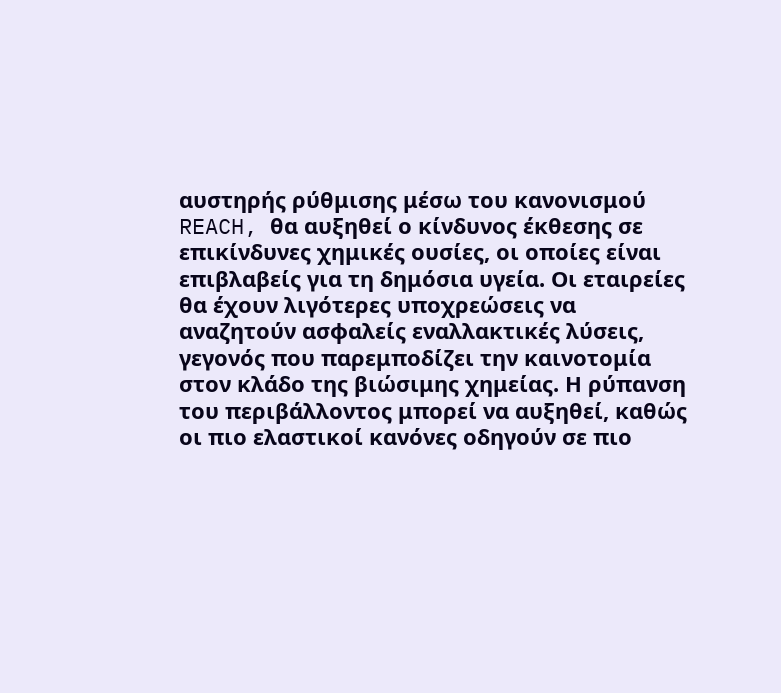αυστηρής ρύθμισης μέσω του κανονισμού REACH, θα αυξηθεί ο κίνδυνος έκθεσης σε επικίνδυνες χημικές ουσίες, οι οποίες είναι επιβλαβείς για τη δημόσια υγεία. Οι εταιρείες θα έχουν λιγότερες υποχρεώσεις να αναζητούν ασφαλείς εναλλακτικές λύσεις, γεγονός που παρεμποδίζει την καινοτομία στον κλάδο της βιώσιμης χημείας. Η ρύπανση του περιβάλλοντος μπορεί να αυξηθεί, καθώς οι πιο ελαστικοί κανόνες οδηγούν σε πιο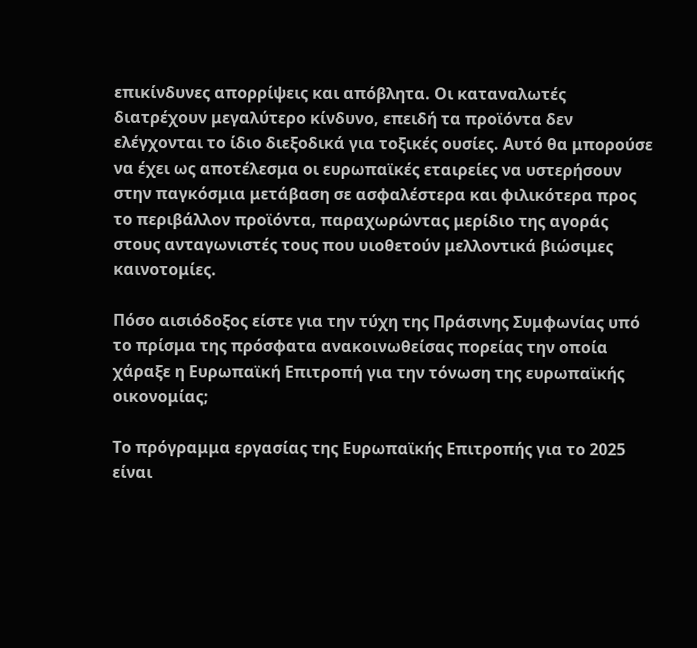επικίνδυνες απορρίψεις και απόβλητα. Οι καταναλωτές διατρέχουν μεγαλύτερο κίνδυνο, επειδή τα προϊόντα δεν ελέγχονται το ίδιο διεξοδικά για τοξικές ουσίες. Αυτό θα μπορούσε να έχει ως αποτέλεσμα οι ευρωπαϊκές εταιρείες να υστερήσουν στην παγκόσμια μετάβαση σε ασφαλέστερα και φιλικότερα προς το περιβάλλον προϊόντα, παραχωρώντας μερίδιο της αγοράς στους ανταγωνιστές τους που υιοθετούν μελλοντικά βιώσιμες καινοτομίες.

Πόσο αισιόδοξος είστε για την τύχη της Πράσινης Συμφωνίας υπό το πρίσμα της πρόσφατα ανακοινωθείσας πορείας την οποία χάραξε η Ευρωπαϊκή Επιτροπή για την τόνωση της ευρωπαϊκής οικονομίας;

Το πρόγραμμα εργασίας της Ευρωπαϊκής Επιτροπής για το 2025 είναι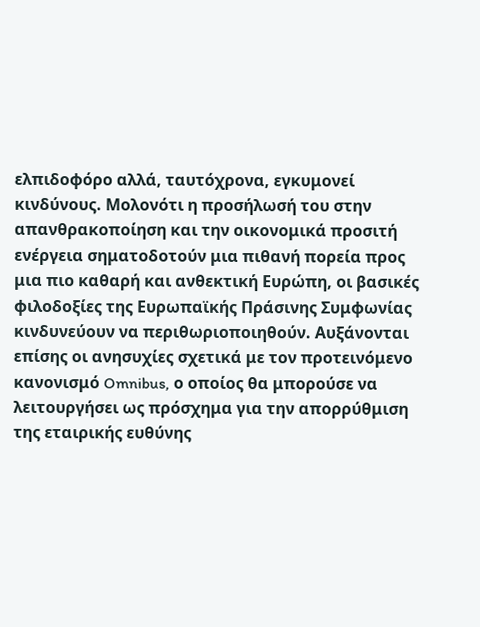ελπιδοφόρο αλλά, ταυτόχρονα, εγκυμονεί κινδύνους. Μολονότι η προσήλωσή του στην απανθρακοποίηση και την οικονομικά προσιτή ενέργεια σηματοδοτούν μια πιθανή πορεία προς μια πιο καθαρή και ανθεκτική Ευρώπη, οι βασικές φιλοδοξίες της Ευρωπαϊκής Πράσινης Συμφωνίας κινδυνεύουν να περιθωριοποιηθούν. Αυξάνονται επίσης οι ανησυχίες σχετικά με τον προτεινόμενο κανονισμό Omnibus, ο οποίος θα μπορούσε να λειτουργήσει ως πρόσχημα για την απορρύθμιση της εταιρικής ευθύνης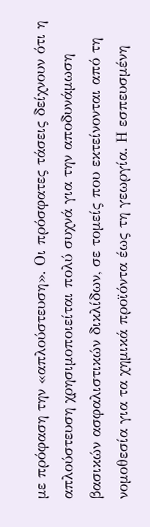με πρόφαση την «απλούστευση». Οι πρόσφατες τάσεις δείχνουν ότι η απλούστευση χρησιμοποιείται πολύ συχνά για την αποδυνάμωση βασικών ασφαλιστικών δικλίδων, σε τομείς που εκτείνονται από τη νομοθεσία για τα χημικά προϊόντα έως τη γεωργία. Η εσπευσμένη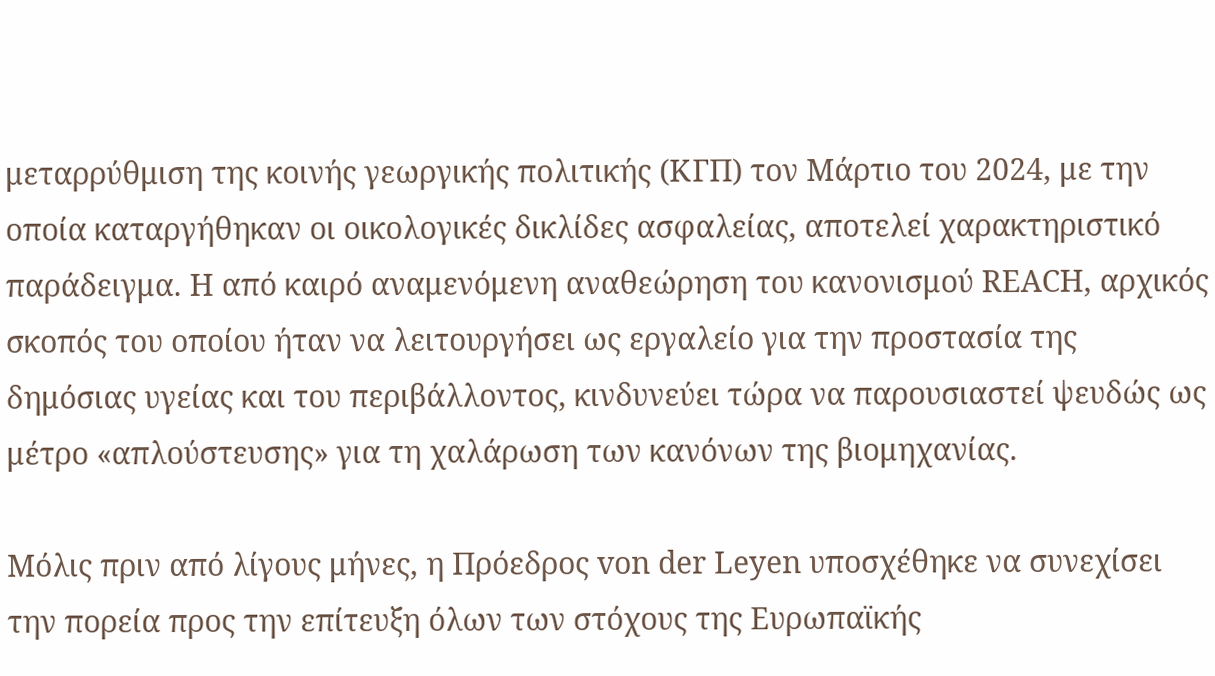μεταρρύθμιση της κοινής γεωργικής πολιτικής (ΚΓΠ) τον Μάρτιο του 2024, με την οποία καταργήθηκαν οι οικολογικές δικλίδες ασφαλείας, αποτελεί χαρακτηριστικό παράδειγμα. Η από καιρό αναμενόμενη αναθεώρηση του κανονισμού REACH, αρχικός σκοπός του οποίου ήταν να λειτουργήσει ως εργαλείο για την προστασία της δημόσιας υγείας και του περιβάλλοντος, κινδυνεύει τώρα να παρουσιαστεί ψευδώς ως μέτρο «απλούστευσης» για τη χαλάρωση των κανόνων της βιομηχανίας.

Μόλις πριν από λίγους μήνες, η Πρόεδρος von der Leyen υποσχέθηκε να συνεχίσει την πορεία προς την επίτευξη όλων των στόχους της Ευρωπαϊκής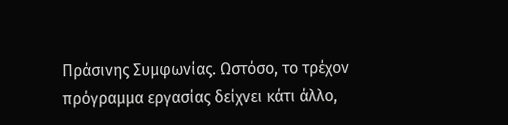Πράσινης Συμφωνίας. Ωστόσο, το τρέχον πρόγραμμα εργασίας δείχνει κάτι άλλο,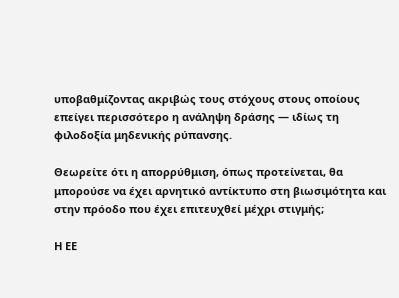υποβαθμίζοντας ακριβώς τους στόχους στους οποίους επείγει περισσότερο η ανάληψη δράσης — ιδίως τη φιλοδοξία μηδενικής ρύπανσης.

Θεωρείτε ότι η απορρύθμιση, όπως προτείνεται, θα μπορούσε να έχει αρνητικό αντίκτυπο στη βιωσιμότητα και στην πρόοδο που έχει επιτευχθεί μέχρι στιγμής;

Η ΕΕ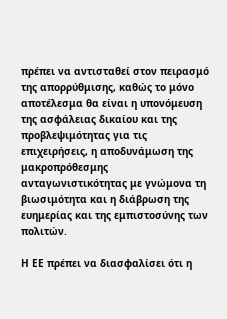πρέπει να αντισταθεί στον πειρασμό της απορρύθμισης, καθώς το μόνο αποτέλεσμα θα είναι η υπονόμευση της ασφάλειας δικαίου και της προβλεψιμότητας για τις επιχειρήσεις, η αποδυνάμωση της μακροπρόθεσμης ανταγωνιστικότητας με γνώμονα τη βιωσιμότητα και η διάβρωση της ευημερίας και της εμπιστοσύνης των πολιτών.

Η ΕΕ πρέπει να διασφαλίσει ότι η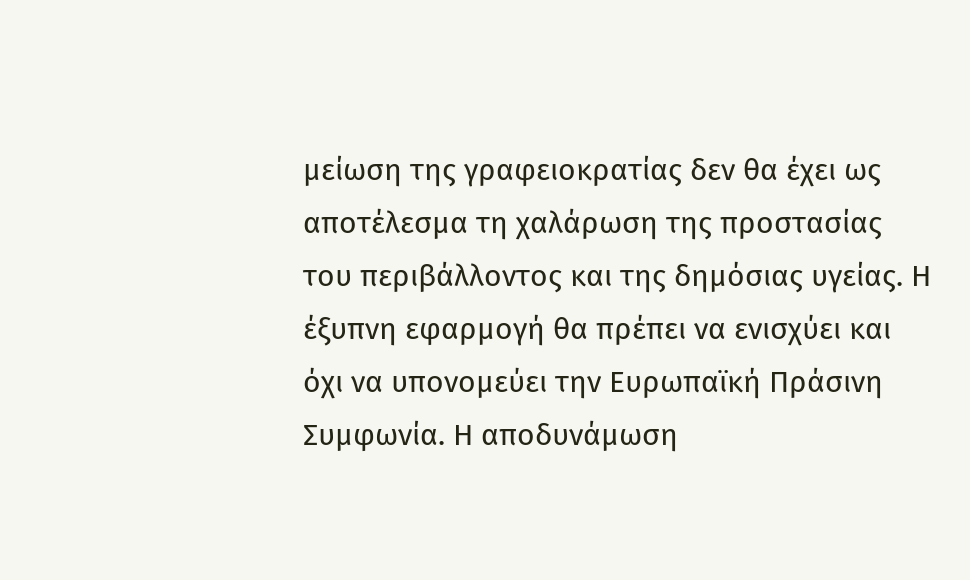μείωση της γραφειοκρατίας δεν θα έχει ως αποτέλεσμα τη χαλάρωση της προστασίας του περιβάλλοντος και της δημόσιας υγείας. Η έξυπνη εφαρμογή θα πρέπει να ενισχύει και όχι να υπονομεύει την Ευρωπαϊκή Πράσινη Συμφωνία. Η αποδυνάμωση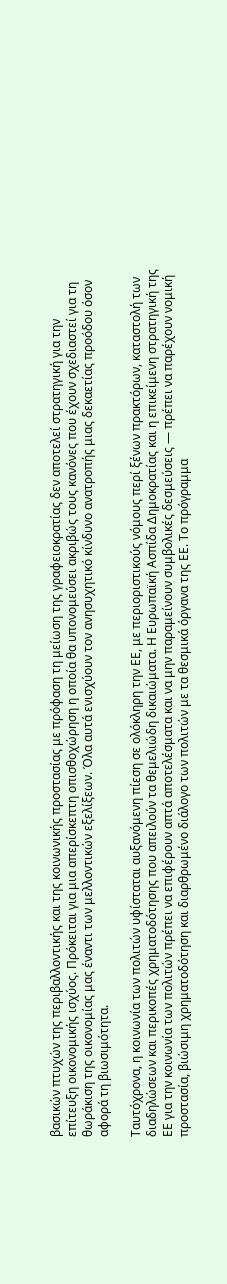βασικών πτυχών της περιβαλλοντικής και της κοινωνικής προστασίας με πρόφαση τη μείωση της γραφειοκρατίας δεν αποτελεί στρατηγική για την επίτευξη οικονομικής ισχύος. Πρόκειται για μια απερίσκεπτη οπισθοχώρηση η οποία θα υπονομεύσει ακριβώς τους κανόνες που έχουν σχεδιαστεί για τη θωράκιση της οικονομίας μας έναντι των μελλοντικών εξελίξεων. Όλα αυτά ενισχύουν τον ανησυχητικό κίνδυνο ανατροπής μιας δεκαετίας προόδου όσον αφορά τη βιωσιμότητα.

Ταυτόχρονα, η κοινωνία των πολιτών υφίσταται αυξανόμενη πίεση σε ολόκληρη την ΕΕ, με περιοριστικούς νόμους περί ξένων πρακτόρων, καταστολή των διαδηλώσεων και περικοπές χρηματοδότησης που απειλούν τα θεμελιώδη δικαιώματα. Η Ευρωπαϊκή Ασπίδα Δημοκρατίας και η επικείμενη στρατηγική της ΕΕ για την κοινωνία των πολιτών πρέπει να επιφέρουν απτά αποτελέσματα και να μην παραμείνουν συμβολικές δεσμεύσεις — πρέπει να παρέχουν νομική προστασία, βιώσιμη χρηματοδότηση και διαρθρωμένο διάλογο των πολιτών με τα θεσμικά όργανα της ΕΕ. Το πρόγραμμα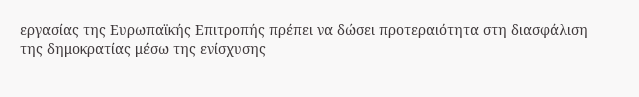εργασίας της Ευρωπαϊκής Επιτροπής πρέπει να δώσει προτεραιότητα στη διασφάλιση της δημοκρατίας μέσω της ενίσχυσης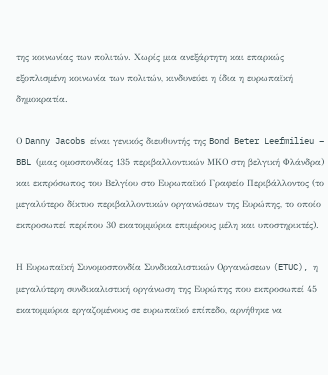της κοινωνίας των πολιτών. Χωρίς μια ανεξάρτητη και επαρκώς εξοπλισμένη κοινωνία των πολιτών, κινδυνεύει η ίδια η ευρωπαϊκή δημοκρατία.

Ο Danny Jacobs είναι γενικός διευθυντής της Bond Beter Leefmilieu – BBL (μιας ομοσπονδίας 135 περιβαλλοντικών ΜΚΟ στη βελγική Φλάνδρα) και εκπρόσωπος του Βελγίου στο Ευρωπαϊκό Γραφείο Περιβάλλοντος (το μεγαλύτερο δίκτυο περιβαλλοντικών οργανώσεων της Ευρώπης, το οποίο εκπροσωπεί περίπου 30 εκατομμύρια επιμέρους μέλη και υποστηρικτές).

Η Ευρωπαϊκή Συνομοσπονδία Συνδικαλιστικών Οργανώσεων (ETUC), η μεγαλύτερη συνδικαλιστική οργάνωση της Ευρώπης που εκπροσωπεί 45 εκατομμύρια εργαζομένους σε ευρωπαϊκό επίπεδο, αρνήθηκε να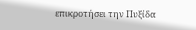επικροτήσει την Πυξίδα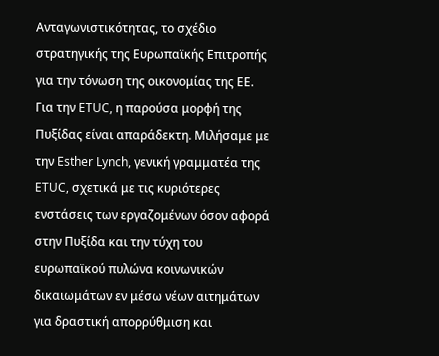Ανταγωνιστικότητας, το σχέδιο στρατηγικής της Ευρωπαϊκής Επιτροπής για την τόνωση της οικονομίας της ΕΕ. Για την ETUC, η παρούσα μορφή της Πυξίδας είναι απαράδεκτη. Μιλήσαμε με την Esther Lynch, γενική γραμματέα της ETUC, σχετικά με τις κυριότερες ενστάσεις των εργαζομένων όσον αφορά στην Πυξίδα και την τύχη του ευρωπαϊκού πυλώνα κοινωνικών δικαιωμάτων εν μέσω νέων αιτημάτων για δραστική απορρύθμιση και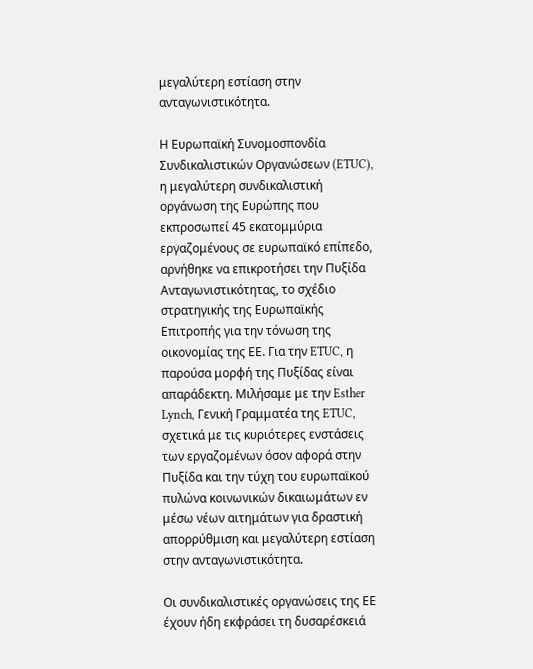μεγαλύτερη εστίαση στην ανταγωνιστικότητα.

Η Ευρωπαϊκή Συνομοσπονδία Συνδικαλιστικών Οργανώσεων (ETUC), η μεγαλύτερη συνδικαλιστική οργάνωση της Ευρώπης που εκπροσωπεί 45 εκατομμύρια εργαζομένους σε ευρωπαϊκό επίπεδο, αρνήθηκε να επικροτήσει την Πυξίδα Ανταγωνιστικότητας, το σχέδιο στρατηγικής της Ευρωπαϊκής Επιτροπής για την τόνωση της οικονομίας της ΕΕ. Για την ETUC, η παρούσα μορφή της Πυξίδας είναι απαράδεκτη. Μιλήσαμε με την Esther Lynch, Γενική Γραμματέα της ETUC, σχετικά με τις κυριότερες ενστάσεις των εργαζομένων όσον αφορά στην Πυξίδα και την τύχη του ευρωπαϊκού πυλώνα κοινωνικών δικαιωμάτων εν μέσω νέων αιτημάτων για δραστική απορρύθμιση και μεγαλύτερη εστίαση στην ανταγωνιστικότητα.

Οι συνδικαλιστικές οργανώσεις της ΕΕ έχουν ήδη εκφράσει τη δυσαρέσκειά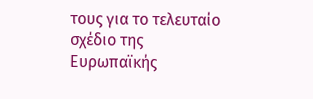τους για το τελευταίο σχέδιο της Ευρωπαϊκής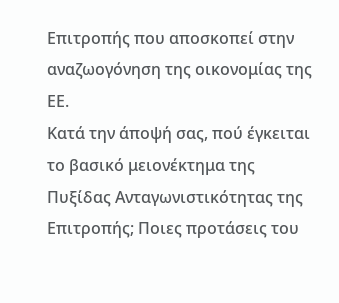Επιτροπής που αποσκοπεί στην αναζωογόνηση της οικονομίας της ΕΕ.
Κατά την άποψή σας, πού έγκειται το βασικό μειονέκτημα της Πυξίδας Ανταγωνιστικότητας της Επιτροπής; Ποιες προτάσεις του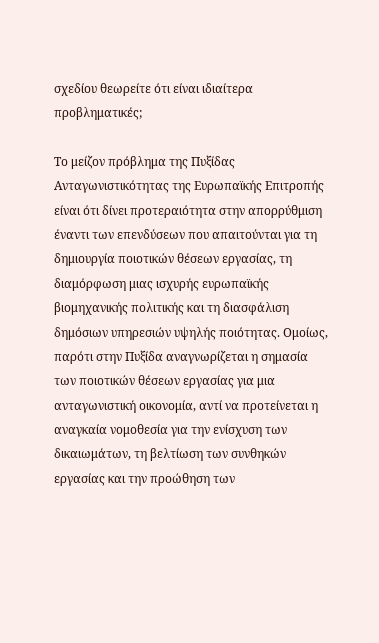σχεδίου θεωρείτε ότι είναι ιδιαίτερα προβληματικές;

Το μείζον πρόβλημα της Πυξίδας Ανταγωνιστικότητας της Ευρωπαϊκής Επιτροπής είναι ότι δίνει προτεραιότητα στην απορρύθμιση έναντι των επενδύσεων που απαιτούνται για τη δημιουργία ποιοτικών θέσεων εργασίας, τη διαμόρφωση μιας ισχυρής ευρωπαϊκής βιομηχανικής πολιτικής και τη διασφάλιση δημόσιων υπηρεσιών υψηλής ποιότητας. Ομοίως, παρότι στην Πυξίδα αναγνωρίζεται η σημασία των ποιοτικών θέσεων εργασίας για μια ανταγωνιστική οικονομία, αντί να προτείνεται η αναγκαία νομοθεσία για την ενίσχυση των δικαιωμάτων, τη βελτίωση των συνθηκών εργασίας και την προώθηση των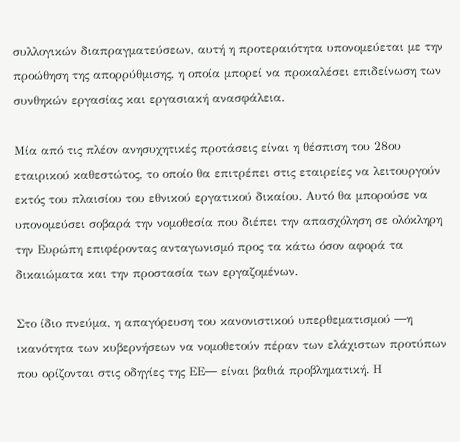συλλογικών διαπραγματεύσεων, αυτή η προτεραιότητα υπονομεύεται με την προώθηση της απορρύθμισης, η οποία μπορεί να προκαλέσει επιδείνωση των συνθηκών εργασίας και εργασιακή ανασφάλεια.

Μία από τις πλέον ανησυχητικές προτάσεις είναι η θέσπιση του 28ου εταιρικού καθεστώτος, το οποίο θα επιτρέπει στις εταιρείες να λειτουργούν εκτός του πλαισίου του εθνικού εργατικού δικαίου. Αυτό θα μπορούσε να υπονομεύσει σοβαρά την νομοθεσία που διέπει την απασχόληση σε ολόκληρη την Ευρώπη επιφέροντας ανταγωνισμό προς τα κάτω όσον αφορά τα δικαιώματα και την προστασία των εργαζομένων.

Στο ίδιο πνεύμα, η απαγόρευση του κανονιστικού υπερθεματισμού ―η ικανότητα των κυβερνήσεων να νομοθετούν πέραν των ελάχιστων προτύπων που ορίζονται στις οδηγίες της ΕΕ― είναι βαθιά προβληματική. Η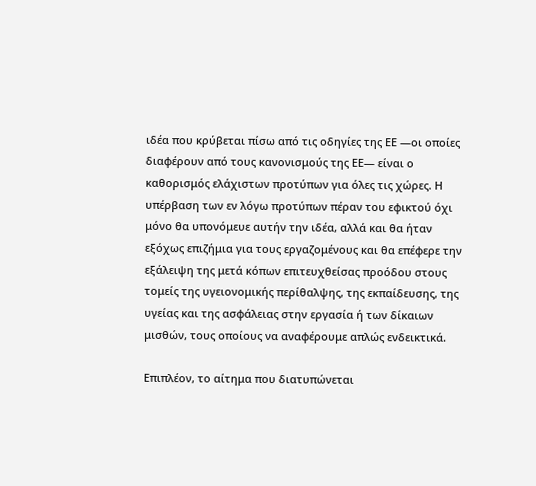ιδέα που κρύβεται πίσω από τις οδηγίες της ΕΕ ―οι οποίες διαφέρουν από τους κανονισμούς της ΕΕ― είναι ο καθορισμός ελάχιστων προτύπων για όλες τις χώρες. Η υπέρβαση των εν λόγω προτύπων πέραν του εφικτού όχι μόνο θα υπονόμευε αυτήν την ιδέα, αλλά και θα ήταν εξόχως επιζήμια για τους εργαζομένους και θα επέφερε την εξάλειψη της μετά κόπων επιτευχθείσας προόδου στους τομείς της υγειονομικής περίθαλψης, της εκπαίδευσης, της υγείας και της ασφάλειας στην εργασία ή των δίκαιων μισθών, τους οποίους να αναφέρουμε απλώς ενδεικτικά.

Επιπλέον, το αίτημα που διατυπώνεται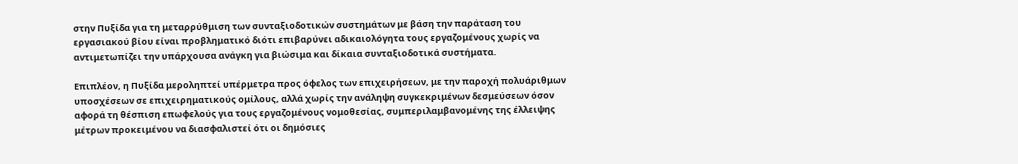στην Πυξίδα για τη μεταρρύθμιση των συνταξιοδοτικών συστημάτων με βάση την παράταση του εργασιακού βίου είναι προβληματικό διότι επιβαρύνει αδικαιολόγητα τους εργαζομένους χωρίς να αντιμετωπίζει την υπάρχουσα ανάγκη για βιώσιμα και δίκαια συνταξιοδοτικά συστήματα.

Επιπλέον, η Πυξίδα μεροληπτεί υπέρμετρα προς όφελος των επιχειρήσεων, με την παροχή πολυάριθμων υποσχέσεων σε επιχειρηματικούς ομίλους, αλλά χωρίς την ανάληψη συγκεκριμένων δεσμεύσεων όσον αφορά τη θέσπιση επωφελούς για τους εργαζομένους νομοθεσίας, συμπεριλαμβανομένης της έλλειψης μέτρων προκειμένου να διασφαλιστεί ότι οι δημόσιες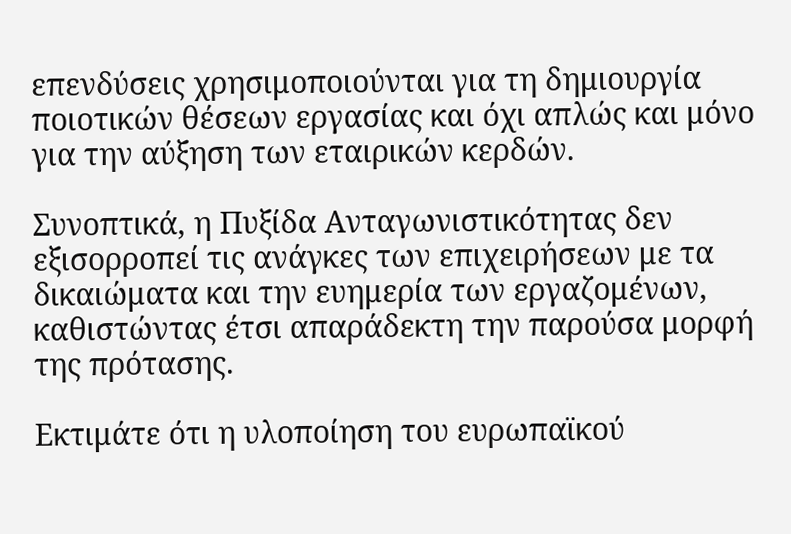επενδύσεις χρησιμοποιούνται για τη δημιουργία ποιοτικών θέσεων εργασίας και όχι απλώς και μόνο για την αύξηση των εταιρικών κερδών.

Συνοπτικά, η Πυξίδα Ανταγωνιστικότητας δεν εξισορροπεί τις ανάγκες των επιχειρήσεων με τα δικαιώματα και την ευημερία των εργαζομένων, καθιστώντας έτσι απαράδεκτη την παρούσα μορφή της πρότασης.

Εκτιμάτε ότι η υλοποίηση του ευρωπαϊκού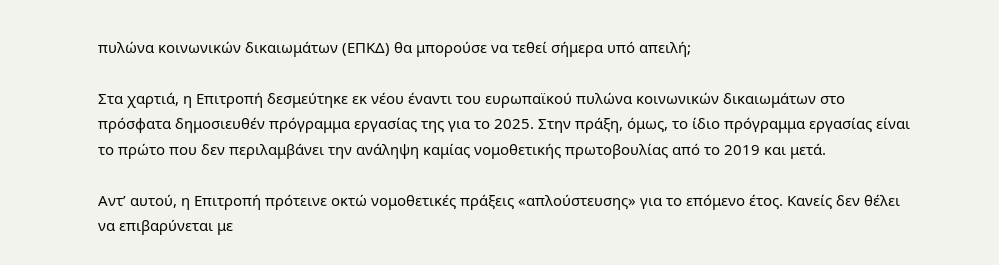πυλώνα κοινωνικών δικαιωμάτων (ΕΠΚΔ) θα μπορούσε να τεθεί σήμερα υπό απειλή;

Στα χαρτιά, η Επιτροπή δεσμεύτηκε εκ νέου έναντι του ευρωπαϊκού πυλώνα κοινωνικών δικαιωμάτων στο πρόσφατα δημοσιευθέν πρόγραμμα εργασίας της για το 2025. Στην πράξη, όμως, το ίδιο πρόγραμμα εργασίας είναι το πρώτο που δεν περιλαμβάνει την ανάληψη καμίας νομοθετικής πρωτοβουλίας από το 2019 και μετά.

Αντ’ αυτού, η Επιτροπή πρότεινε οκτώ νομοθετικές πράξεις «απλούστευσης» για το επόμενο έτος. Κανείς δεν θέλει να επιβαρύνεται με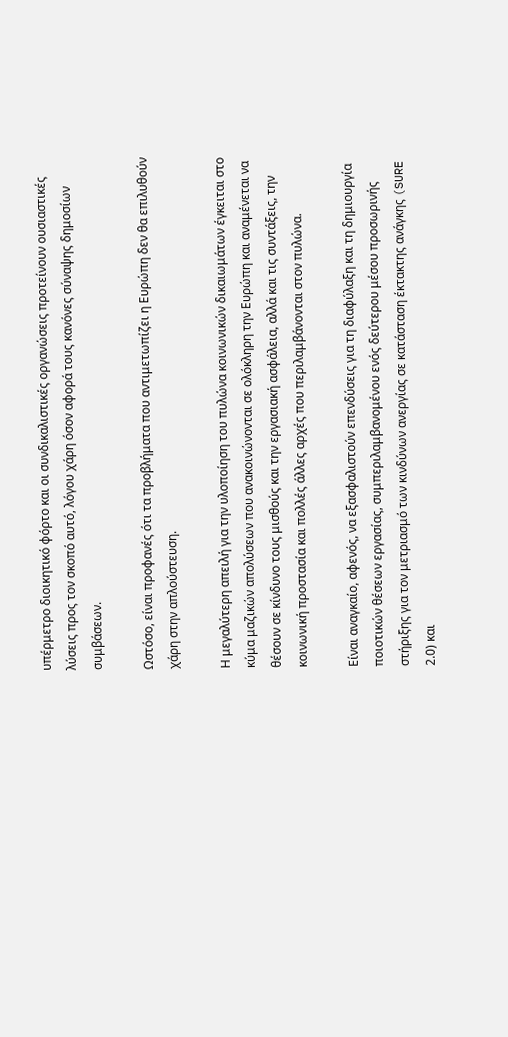υπέρμετρο διοικητικό φόρτο και οι συνδικαλιστικές οργανώσεις προτείνουν ουσιαστικές λύσεις προς τον σκοπό αυτό, λόγου χάρη όσον αφορά τους κανόνες σύναψης δημοσίων συμβάσεων.

Ωστόσο, είναι προφανές ότι τα προβλήματα που αντιμετωπίζει η Ευρώπη δεν θα επιλυθούν χάρη στην απλούστευση.

Η μεγαλύτερη απειλή για την υλοποίηση του πυλώνα κοινωνικών δικαιωμάτων έγκειται στο κύμα μαζικών απολύσεων που ανακοινώνονται σε ολόκληρη την Ευρώπη και αναμένεται να θέσουν σε κίνδυνο τους μισθούς και την εργασιακή ασφάλεια, αλλά και τις συντάξεις, την κοινωνική προστασία και πολλές άλλες αρχές που περιλαμβάνονται στον πυλώνα.

Είναι αναγκαίο, αφενός, να εξασφαλιστούν επενδύσεις για τη διαφύλαξη και τη δημιουργία ποιοτικών θέσεων εργασίας, συμπεριλαμβανομένου ενός δεύτερου μέσου προσωρινής στήριξης για τον μετριασμό των κινδύνων ανεργίας σε κατάσταση έκτακτης ανάγκης (SURE 2.0) και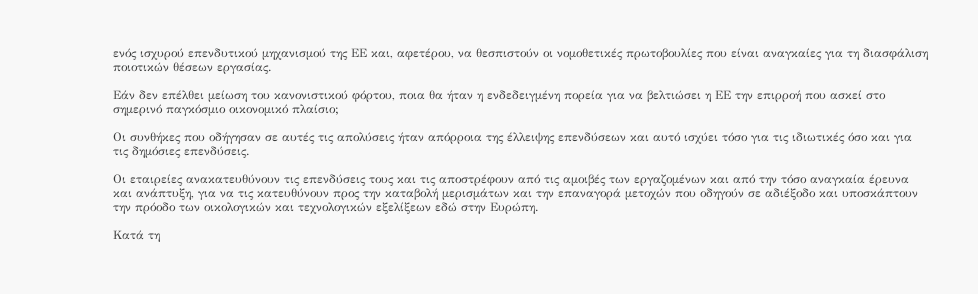ενός ισχυρού επενδυτικού μηχανισμού της ΕΕ και, αφετέρου, να θεσπιστούν οι νομοθετικές πρωτοβουλίες που είναι αναγκαίες για τη διασφάλιση ποιοτικών θέσεων εργασίας.

Εάν δεν επέλθει μείωση του κανονιστικού φόρτου, ποια θα ήταν η ενδεδειγμένη πορεία για να βελτιώσει η ΕΕ την επιρροή που ασκεί στο σημερινό παγκόσμιο οικονομικό πλαίσιο;

Οι συνθήκες που οδήγησαν σε αυτές τις απολύσεις ήταν απόρροια της έλλειψης επενδύσεων και αυτό ισχύει τόσο για τις ιδιωτικές όσο και για τις δημόσιες επενδύσεις.

Οι εταιρείες ανακατευθύνουν τις επενδύσεις τους και τις αποστρέφουν από τις αμοιβές των εργαζομένων και από την τόσο αναγκαία έρευνα και ανάπτυξη, για να τις κατευθύνουν προς την καταβολή μερισμάτων και την επαναγορά μετοχών που οδηγούν σε αδιέξοδο και υποσκάπτουν την πρόοδο των οικολογικών και τεχνολογικών εξελίξεων εδώ στην Ευρώπη.

Κατά τη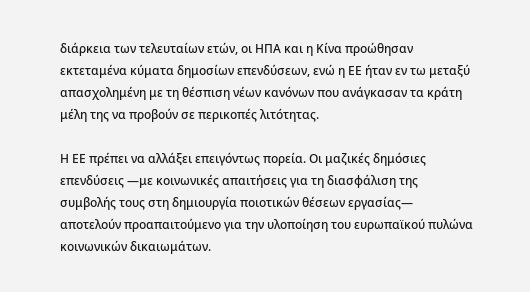διάρκεια των τελευταίων ετών, οι ΗΠΑ και η Κίνα προώθησαν εκτεταμένα κύματα δημοσίων επενδύσεων, ενώ η ΕΕ ήταν εν τω μεταξύ απασχολημένη με τη θέσπιση νέων κανόνων που ανάγκασαν τα κράτη μέλη της να προβούν σε περικοπές λιτότητας.

Η ΕΕ πρέπει να αλλάξει επειγόντως πορεία. Οι μαζικές δημόσιες επενδύσεις ―με κοινωνικές απαιτήσεις για τη διασφάλιση της συμβολής τους στη δημιουργία ποιοτικών θέσεων εργασίας― αποτελούν προαπαιτούμενο για την υλοποίηση του ευρωπαϊκού πυλώνα κοινωνικών δικαιωμάτων.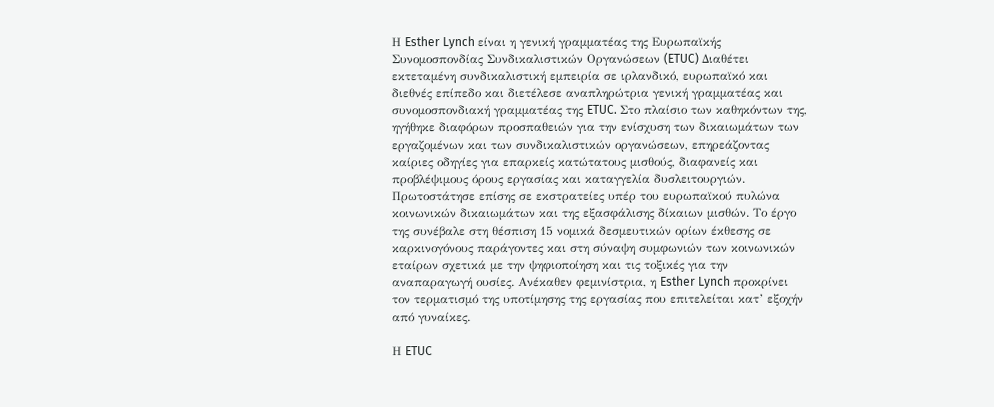Η Esther Lynch είναι η γενική γραμματέας της Ευρωπαϊκής Συνομοσπονδίας Συνδικαλιστικών Οργανώσεων (ETUC) Διαθέτει εκτεταμένη συνδικαλιστική εμπειρία σε ιρλανδικό, ευρωπαϊκό και διεθνές επίπεδο και διετέλεσε αναπληρώτρια γενική γραμματέας και συνομοσπονδιακή γραμματέας της ETUC. Στο πλαίσιο των καθηκόντων της, ηγήθηκε διαφόρων προσπαθειών για την ενίσχυση των δικαιωμάτων των εργαζομένων και των συνδικαλιστικών οργανώσεων, επηρεάζοντας καίριες οδηγίες για επαρκείς κατώτατους μισθούς, διαφανείς και προβλέψιμους όρους εργασίας και καταγγελία δυσλειτουργιών. Πρωτοστάτησε επίσης σε εκστρατείες υπέρ του ευρωπαϊκού πυλώνα κοινωνικών δικαιωμάτων και της εξασφάλισης δίκαιων μισθών. Το έργο της συνέβαλε στη θέσπιση 15 νομικά δεσμευτικών ορίων έκθεσης σε καρκινογόνους παράγοντες και στη σύναψη συμφωνιών των κοινωνικών εταίρων σχετικά με την ψηφιοποίηση και τις τοξικές για την αναπαραγωγή ουσίες. Ανέκαθεν φεμινίστρια, η Esther Lynch προκρίνει τον τερματισμό της υποτίμησης της εργασίας που επιτελείται κατ’ εξοχήν από γυναίκες.

Η ETUC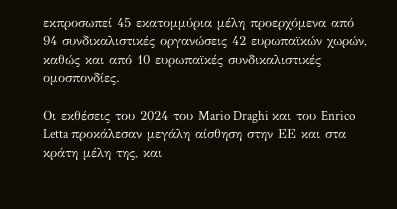εκπροσωπεί 45 εκατομμύρια μέλη προερχόμενα από 94 συνδικαλιστικές οργανώσεις 42 ευρωπαϊκών χωρών, καθώς και από 10 ευρωπαϊκές συνδικαλιστικές ομοσπονδίες.

Οι εκθέσεις του 2024 του Mario Draghi και του Enrico Letta προκάλεσαν μεγάλη αίσθηση στην ΕΕ και στα κράτη μέλη της, και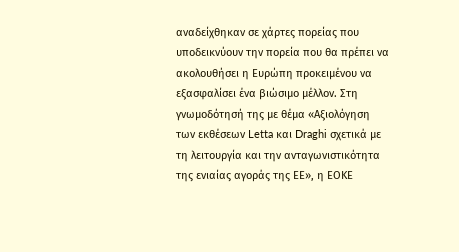αναδείχθηκαν σε χάρτες πορείας που υποδεικνύουν την πορεία που θα πρέπει να ακολουθήσει η Ευρώπη προκειμένου να εξασφαλίσει ένα βιώσιμο μέλλον. Στη γνωμοδότησή της με θέμα «Αξιολόγηση των εκθέσεων Letta και Draghi σχετικά με τη λειτουργία και την ανταγωνιστικότητα της ενιαίας αγοράς της ΕΕ», η ΕΟΚΕ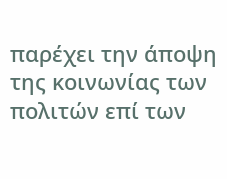παρέχει την άποψη της κοινωνίας των πολιτών επί των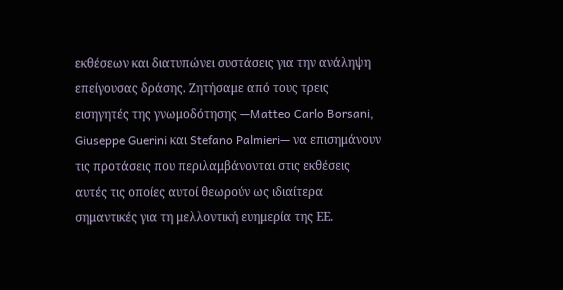εκθέσεων και διατυπώνει συστάσεις για την ανάληψη επείγουσας δράσης. Ζητήσαμε από τους τρεις εισηγητές της γνωμοδότησης —Matteo Carlo Borsani, Giuseppe Guerini και Stefano Palmieri— να επισημάνουν τις προτάσεις που περιλαμβάνονται στις εκθέσεις αυτές τις οποίες αυτοί θεωρούν ως ιδιαίτερα σημαντικές για τη μελλοντική ευημερία της ΕΕ.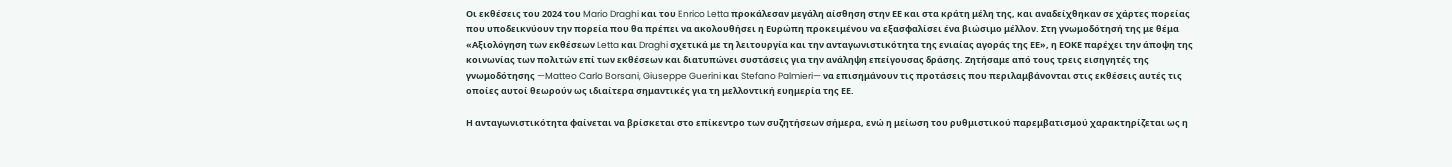Οι εκθέσεις του 2024 του Mario Draghi και του Enrico Letta προκάλεσαν μεγάλη αίσθηση στην ΕΕ και στα κράτη μέλη της, και αναδείχθηκαν σε χάρτες πορείας που υποδεικνύουν την πορεία που θα πρέπει να ακολουθήσει η Ευρώπη προκειμένου να εξασφαλίσει ένα βιώσιμο μέλλον. Στη γνωμοδότησή της με θέμα «Αξιολόγηση των εκθέσεων Letta και Draghi σχετικά με τη λειτουργία και την ανταγωνιστικότητα της ενιαίας αγοράς της ΕΕ», η ΕΟΚΕ παρέχει την άποψη της κοινωνίας των πολιτών επί των εκθέσεων και διατυπώνει συστάσεις για την ανάληψη επείγουσας δράσης. Ζητήσαμε από τους τρεις εισηγητές της γνωμοδότησης —Matteo Carlo Borsani, Giuseppe Guerini και Stefano Palmieri— να επισημάνουν τις προτάσεις που περιλαμβάνονται στις εκθέσεις αυτές τις οποίες αυτοί θεωρούν ως ιδιαίτερα σημαντικές για τη μελλοντική ευημερία της ΕΕ.

Η ανταγωνιστικότητα φαίνεται να βρίσκεται στο επίκεντρο των συζητήσεων σήμερα, ενώ η μείωση του ρυθμιστικού παρεμβατισμού χαρακτηρίζεται ως η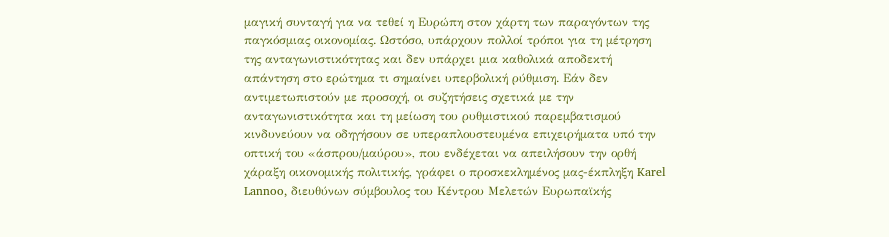μαγική συνταγή για να τεθεί η Ευρώπη στον χάρτη των παραγόντων της παγκόσμιας οικονομίας. Ωστόσο, υπάρχουν πολλοί τρόποι για τη μέτρηση της ανταγωνιστικότητας και δεν υπάρχει μια καθολικά αποδεκτή απάντηση στο ερώτημα τι σημαίνει υπερβολική ρύθμιση. Εάν δεν αντιμετωπιστούν με προσοχή, οι συζητήσεις σχετικά με την ανταγωνιστικότητα και τη μείωση του ρυθμιστικού παρεμβατισμού κινδυνεύουν να οδηγήσουν σε υπεραπλουστευμένα επιχειρήματα υπό την οπτική του «άσπρου/μαύρου», που ενδέχεται να απειλήσουν την ορθή χάραξη οικονομικής πολιτικής, γράφει ο προσκεκλημένος μας-έκπληξη Karel Lannoo, διευθύνων σύμβουλος του Κέντρου Μελετών Ευρωπαϊκής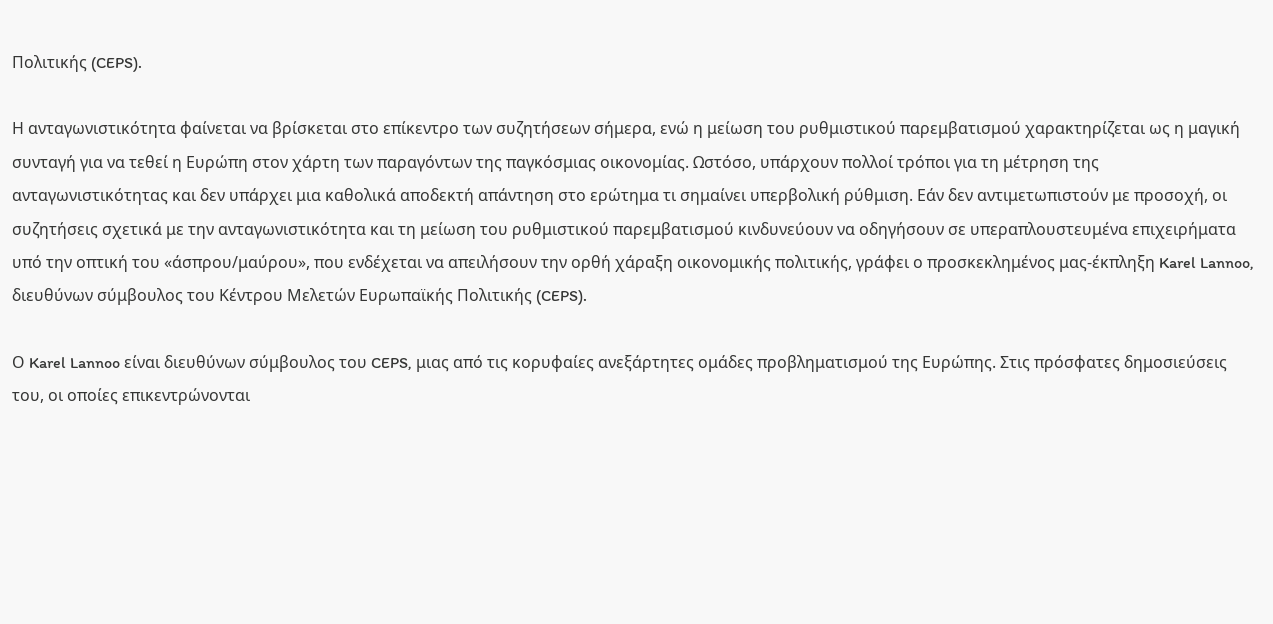Πολιτικής (CEPS).

Η ανταγωνιστικότητα φαίνεται να βρίσκεται στο επίκεντρο των συζητήσεων σήμερα, ενώ η μείωση του ρυθμιστικού παρεμβατισμού χαρακτηρίζεται ως η μαγική συνταγή για να τεθεί η Ευρώπη στον χάρτη των παραγόντων της παγκόσμιας οικονομίας. Ωστόσο, υπάρχουν πολλοί τρόποι για τη μέτρηση της ανταγωνιστικότητας και δεν υπάρχει μια καθολικά αποδεκτή απάντηση στο ερώτημα τι σημαίνει υπερβολική ρύθμιση. Εάν δεν αντιμετωπιστούν με προσοχή, οι συζητήσεις σχετικά με την ανταγωνιστικότητα και τη μείωση του ρυθμιστικού παρεμβατισμού κινδυνεύουν να οδηγήσουν σε υπεραπλουστευμένα επιχειρήματα υπό την οπτική του «άσπρου/μαύρου», που ενδέχεται να απειλήσουν την ορθή χάραξη οικονομικής πολιτικής, γράφει ο προσκεκλημένος μας-έκπληξη Karel Lannoo, διευθύνων σύμβουλος του Κέντρου Μελετών Ευρωπαϊκής Πολιτικής (CEPS).

Ο Karel Lannoo είναι διευθύνων σύμβουλος του CEPS, μιας από τις κορυφαίες ανεξάρτητες ομάδες προβληματισμού της Ευρώπης. Στις πρόσφατες δημοσιεύσεις του, οι οποίες επικεντρώνονται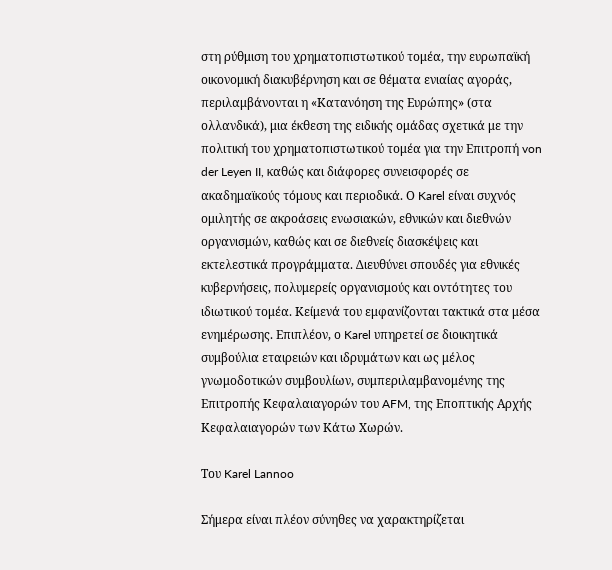στη ρύθμιση του χρηματοπιστωτικού τομέα, την ευρωπαϊκή οικονομική διακυβέρνηση και σε θέματα ενιαίας αγοράς, περιλαμβάνονται η «Κατανόηση της Ευρώπης» (στα ολλανδικά), μια έκθεση της ειδικής ομάδας σχετικά με την πολιτική του χρηματοπιστωτικού τομέα για την Επιτροπή von der Leyen II, καθώς και διάφορες συνεισφορές σε ακαδημαϊκούς τόμους και περιοδικά. Ο Karel είναι συχνός ομιλητής σε ακροάσεις ενωσιακών, εθνικών και διεθνών οργανισμών, καθώς και σε διεθνείς διασκέψεις και εκτελεστικά προγράμματα. Διευθύνει σπουδές για εθνικές κυβερνήσεις, πολυμερείς οργανισμούς και οντότητες του ιδιωτικού τομέα. Κείμενά του εμφανίζονται τακτικά στα μέσα ενημέρωσης. Επιπλέον, ο Karel υπηρετεί σε διοικητικά συμβούλια εταιρειών και ιδρυμάτων και ως μέλος γνωμοδοτικών συμβουλίων, συμπεριλαμβανομένης της Επιτροπής Κεφαλαιαγορών του AFM, της Εποπτικής Αρχής Κεφαλαιαγορών των Κάτω Χωρών.

Του Karel Lannoo

Σήμερα είναι πλέον σύνηθες να χαρακτηρίζεται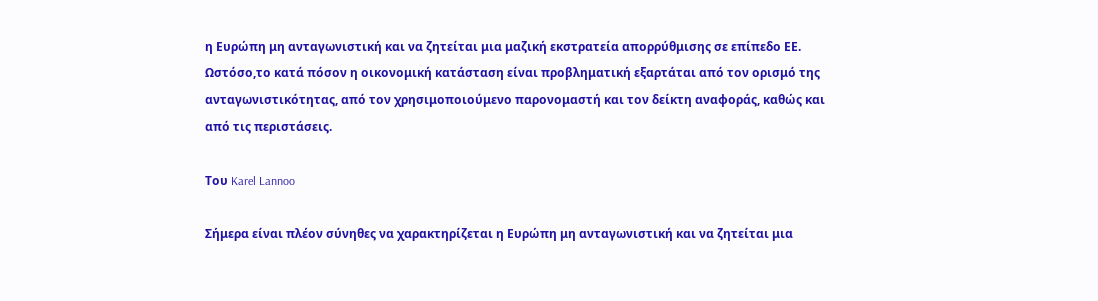η Ευρώπη μη ανταγωνιστική και να ζητείται μια μαζική εκστρατεία απορρύθμισης σε επίπεδο ΕΕ. Ωστόσο,το κατά πόσον η οικονομική κατάσταση είναι προβληματική εξαρτάται από τον ορισμό της ανταγωνιστικότητας, από τον χρησιμοποιούμενο παρονομαστή και τον δείκτη αναφοράς, καθώς και από τις περιστάσεις.

Του Karel Lannoo

Σήμερα είναι πλέον σύνηθες να χαρακτηρίζεται η Ευρώπη μη ανταγωνιστική και να ζητείται μια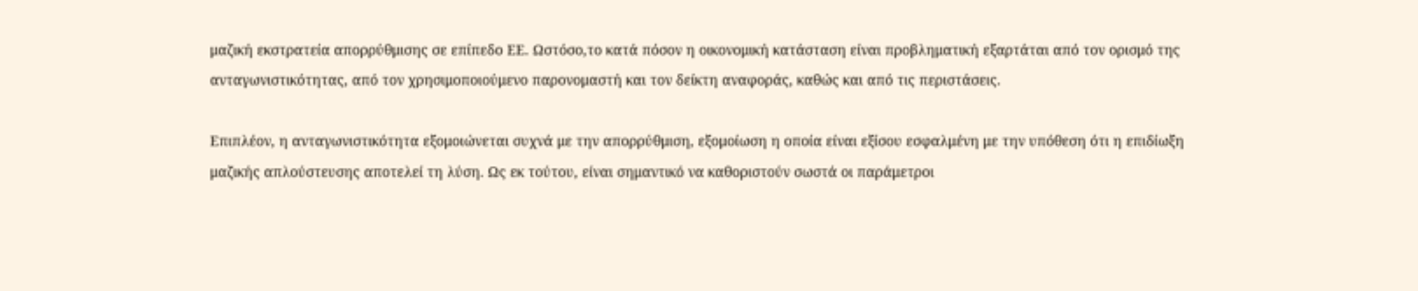μαζική εκστρατεία απορρύθμισης σε επίπεδο ΕΕ. Ωστόσο,το κατά πόσον η οικονομική κατάσταση είναι προβληματική εξαρτάται από τον ορισμό της ανταγωνιστικότητας, από τον χρησιμοποιούμενο παρονομαστή και τον δείκτη αναφοράς, καθώς και από τις περιστάσεις.

Επιπλέον, η ανταγωνιστικότητα εξομοιώνεται συχνά με την απορρύθμιση, εξομοίωση η οποία είναι εξίσου εσφαλμένη με την υπόθεση ότι η επιδίωξη μαζικής απλούστευσης αποτελεί τη λύση. Ως εκ τούτου, είναι σημαντικό να καθοριστούν σωστά οι παράμετροι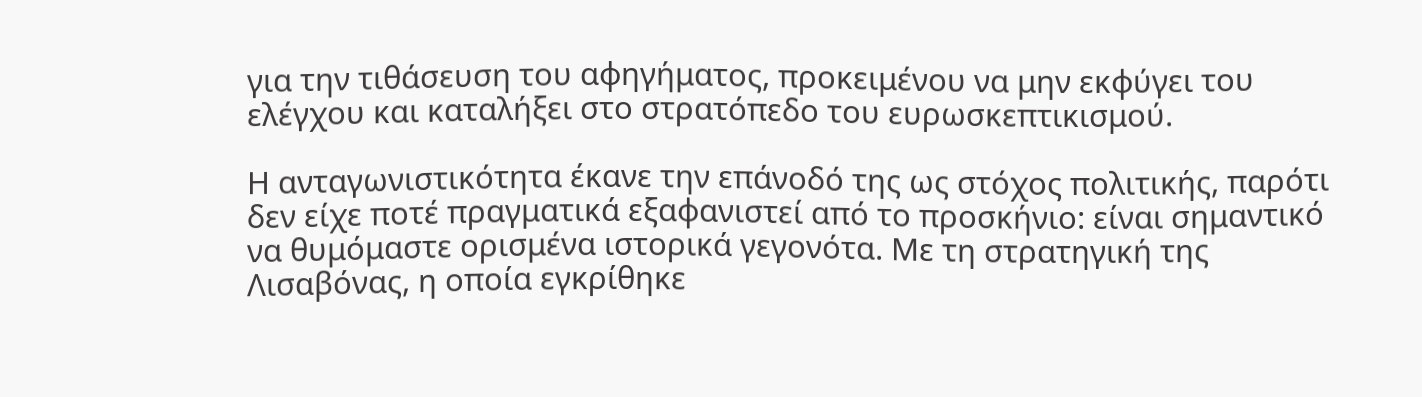για την τιθάσευση του αφηγήματος, προκειμένου να μην εκφύγει του ελέγχου και καταλήξει στο στρατόπεδο του ευρωσκεπτικισμού.

Η ανταγωνιστικότητα έκανε την επάνοδό της ως στόχος πολιτικής, παρότι δεν είχε ποτέ πραγματικά εξαφανιστεί από το προσκήνιο: είναι σημαντικό να θυμόμαστε ορισμένα ιστορικά γεγονότα. Με τη στρατηγική της Λισαβόνας, η οποία εγκρίθηκε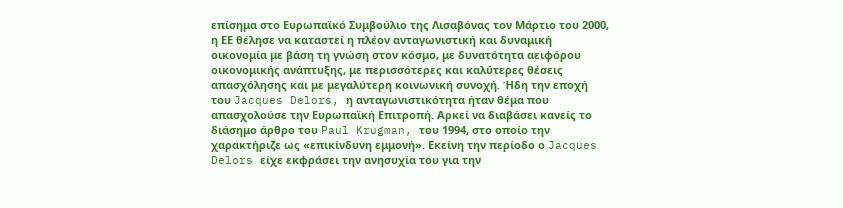επίσημα στο Ευρωπαϊκό Συμβούλιο της Λισαβόνας τον Μάρτιο του 2000, η ΕΕ θέλησε να καταστεί η πλέον ανταγωνιστική και δυναμική οικονομία με βάση τη γνώση στον κόσμο, με δυνατότητα αειφόρου οικονομικής ανάπτυξης, με περισσότερες και καλύτερες θέσεις απασχόλησης και με μεγαλύτερη κοινωνική συνοχή. Ήδη την εποχή του Jacques Delors, η ανταγωνιστικότητα ήταν θέμα που απασχολούσε την Ευρωπαϊκή Επιτροπή. Αρκεί να διαβάσει κανείς το διάσημο άρθρο του Paul Krugman, του 1994, στο οποίο την χαρακτήριζε ως «επικίνδυνη εμμονή». Εκείνη την περίοδο ο Jacques Delors είχε εκφράσει την ανησυχία του για την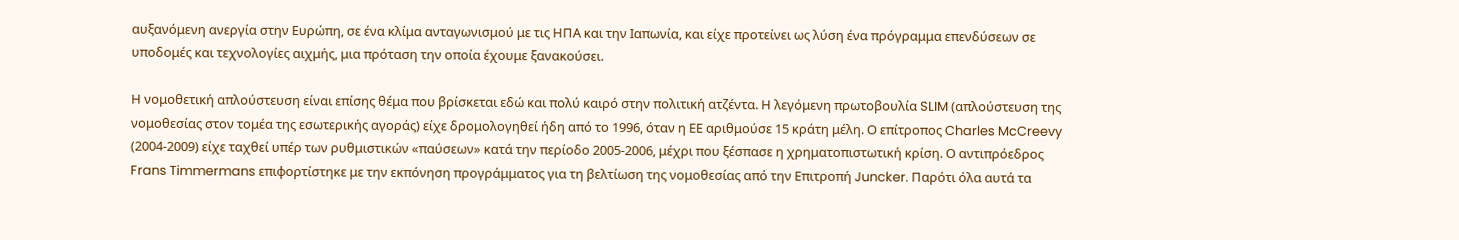αυξανόμενη ανεργία στην Ευρώπη, σε ένα κλίμα ανταγωνισμού με τις ΗΠΑ και την Ιαπωνία, και είχε προτείνει ως λύση ένα πρόγραμμα επενδύσεων σε υποδομές και τεχνολογίες αιχμής, μια πρόταση την οποία έχουμε ξανακούσει.

Η νομοθετική απλούστευση είναι επίσης θέμα που βρίσκεται εδώ και πολύ καιρό στην πολιτική ατζέντα. Η λεγόμενη πρωτοβουλία SLIM (απλούστευση της νομοθεσίας στον τομέα της εσωτερικής αγοράς) είχε δρομολογηθεί ήδη από το 1996, όταν η ΕΕ αριθμούσε 15 κράτη μέλη. Ο επίτροπος Charles McCreevy (2004-2009) είχε ταχθεί υπέρ των ρυθμιστικών «παύσεων» κατά την περίοδο 2005-2006, μέχρι που ξέσπασε η χρηματοπιστωτική κρίση. Ο αντιπρόεδρος Frans Timmermans επιφορτίστηκε με την εκπόνηση προγράμματος για τη βελτίωση της νομοθεσίας από την Επιτροπή Juncker. Παρότι όλα αυτά τα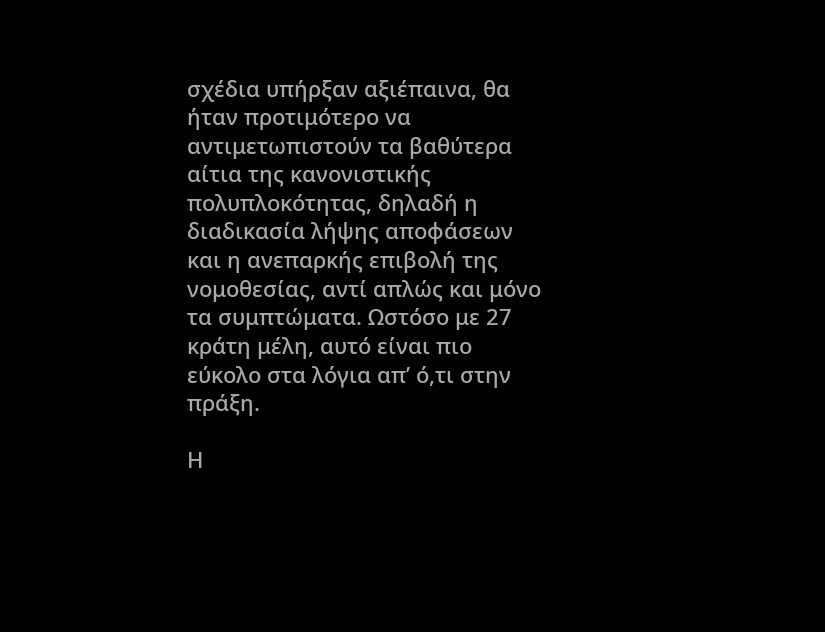σχέδια υπήρξαν αξιέπαινα, θα ήταν προτιμότερο να αντιμετωπιστούν τα βαθύτερα αίτια της κανονιστικής πολυπλοκότητας, δηλαδή η διαδικασία λήψης αποφάσεων και η ανεπαρκής επιβολή της νομοθεσίας, αντί απλώς και μόνο τα συμπτώματα. Ωστόσο με 27 κράτη μέλη, αυτό είναι πιο εύκολο στα λόγια απ’ ό,τι στην πράξη.

Η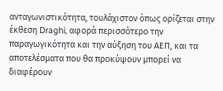ανταγωνιστικότητα, τουλάχιστον όπως ορίζεται στην έκθεση Draghi, αφορά περισσότερο την παραγωγικότητα και την αύξηση του ΑΕΠ, και τα αποτελέσματα που θα προκύψουν μπορεί να διαφέρουν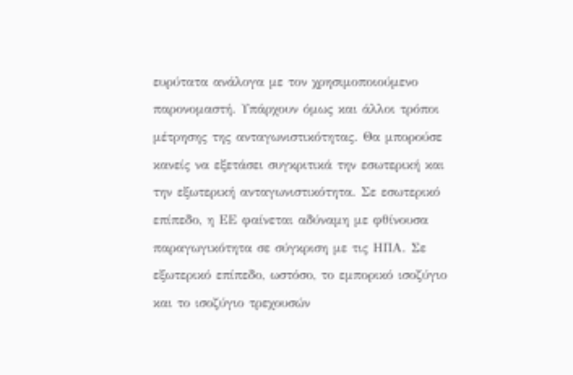ευρύτατα ανάλογα με τον χρησιμοποιούμενο παρονομαστή. Υπάρχουν όμως και άλλοι τρόποι μέτρησης της ανταγωνιστικότητας. Θα μπορούσε κανείς να εξετάσει συγκριτικά την εσωτερική και την εξωτερική ανταγωνιστικότητα. Σε εσωτερικό επίπεδο, η ΕΕ φαίνεται αδύναμη με φθίνουσα παραγωγικότητα σε σύγκριση με τις ΗΠΑ. Σε εξωτερικό επίπεδο, ωστόσο, το εμπορικό ισοζύγιο και το ισοζύγιο τρεχουσών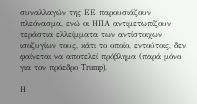συναλλαγών της ΕΕ παρουσιάζουν πλεόνασμα, ενώ οι ΗΠΑ αντιμετωπίζουν τεράστια ελλείμματα των αντίστοιχων ισοζυγίων τους, κάτι το οποίο, εντούτοις, δεν φαίνεται να αποτελεί πρόβλημα (παρά μόνο για τον πρόεδρο Trump).

Η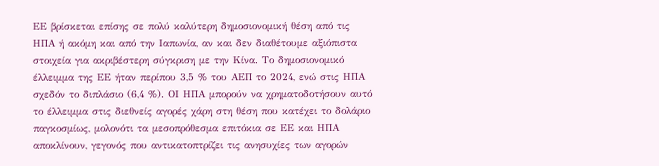ΕΕ βρίσκεται επίσης σε πολύ καλύτερη δημοσιονομική θέση από τις ΗΠΑ ή ακόμη και από την Ιαπωνία, αν και δεν διαθέτουμε αξιόπιστα στοιχεία για ακριβέστερη σύγκριση με την Κίνα. Το δημοσιονομικό έλλειμμα της ΕΕ ήταν περίπου 3,5 % του ΑΕΠ το 2024, ενώ στις ΗΠΑ σχεδόν το διπλάσιο (6,4 %). ΟΙ ΗΠΑ μπορούν να χρηματοδοτήσουν αυτό το έλλειμμα στις διεθνείς αγορές χάρη στη θέση που κατέχει το δολάριο παγκοσμίως, μολονότι τα μεσοπρόθεσμα επιτόκια σε ΕΕ και ΗΠΑ αποκλίνουν, γεγονός που αντικατοπτρίζει τις ανησυχίες των αγορών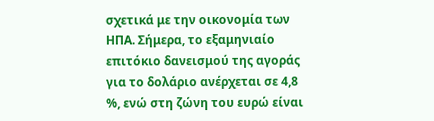σχετικά με την οικονομία των ΗΠΑ. Σήμερα, το εξαμηνιαίο επιτόκιο δανεισμού της αγοράς για το δολάριο ανέρχεται σε 4,8 %, ενώ στη ζώνη του ευρώ είναι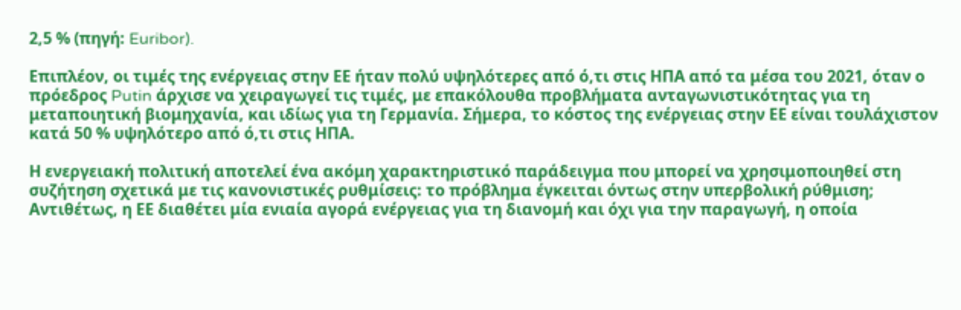2,5 % (πηγή: Euribor).

Επιπλέον, οι τιμές της ενέργειας στην ΕΕ ήταν πολύ υψηλότερες από ό,τι στις ΗΠΑ από τα μέσα του 2021, όταν ο πρόεδρος Putin άρχισε να χειραγωγεί τις τιμές, με επακόλουθα προβλήματα ανταγωνιστικότητας για τη μεταποιητική βιομηχανία, και ιδίως για τη Γερμανία. Σήμερα, το κόστος της ενέργειας στην ΕΕ είναι τουλάχιστον κατά 50 % υψηλότερο από ό,τι στις ΗΠΑ.

Η ενεργειακή πολιτική αποτελεί ένα ακόμη χαρακτηριστικό παράδειγμα που μπορεί να χρησιμοποιηθεί στη συζήτηση σχετικά με τις κανονιστικές ρυθμίσεις: το πρόβλημα έγκειται όντως στην υπερβολική ρύθμιση; Αντιθέτως, η ΕΕ διαθέτει μία ενιαία αγορά ενέργειας για τη διανομή και όχι για την παραγωγή, η οποία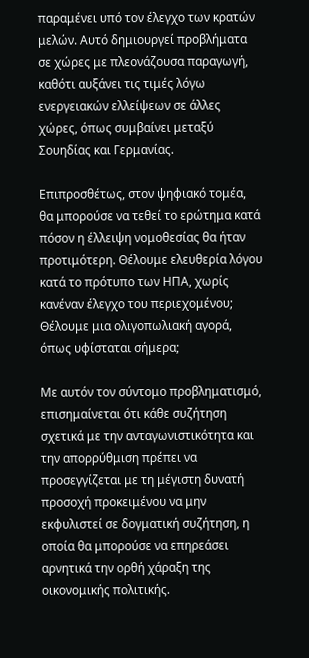παραμένει υπό τον έλεγχο των κρατών μελών. Αυτό δημιουργεί προβλήματα σε χώρες με πλεονάζουσα παραγωγή, καθότι αυξάνει τις τιμές λόγω ενεργειακών ελλείψεων σε άλλες χώρες, όπως συμβαίνει μεταξύ Σουηδίας και Γερμανίας.

Επιπροσθέτως, στον ψηφιακό τομέα, θα μπορούσε να τεθεί το ερώτημα κατά πόσον η έλλειψη νομοθεσίας θα ήταν προτιμότερη. Θέλουμε ελευθερία λόγου κατά το πρότυπο των ΗΠΑ, χωρίς κανέναν έλεγχο του περιεχομένου; Θέλουμε μια ολιγοπωλιακή αγορά, όπως υφίσταται σήμερα;

Με αυτόν τον σύντομο προβληματισμό, επισημαίνεται ότι κάθε συζήτηση σχετικά με την ανταγωνιστικότητα και την απορρύθμιση πρέπει να προσεγγίζεται με τη μέγιστη δυνατή προσοχή προκειμένου να μην εκφυλιστεί σε δογματική συζήτηση, η οποία θα μπορούσε να επηρεάσει αρνητικά την ορθή χάραξη της οικονομικής πολιτικής.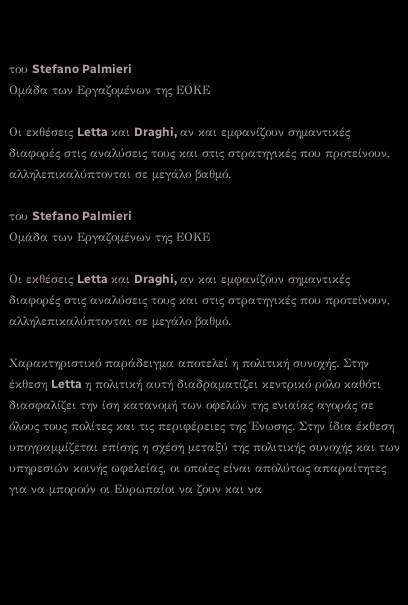του Stefano Palmieri
Ομάδα των Εργαζομένων της ΕΟΚΕ

Οι εκθέσεις Letta και Draghi, αν και εμφανίζουν σημαντικές διαφορές στις αναλύσεις τους και στις στρατηγικές που προτείνουν, αλληλεπικαλύπτονται σε μεγάλο βαθμό.

του Stefano Palmieri
Ομάδα των Εργαζομένων της ΕΟΚΕ

Οι εκθέσεις Letta και Draghi, αν και εμφανίζουν σημαντικές διαφορές στις αναλύσεις τους και στις στρατηγικές που προτείνουν, αλληλεπικαλύπτονται σε μεγάλο βαθμό.

Χαρακτηριστικό παράδειγμα αποτελεί η πολιτική συνοχής. Στην έκθεση Letta η πολιτική αυτή διαδραματίζει κεντρικό ρόλο καθότι διασφαλίζει την ίση κατανομή των οφελών της ενιαίας αγοράς σε όλους τους πολίτες και τις περιφέρειες της Ένωσης. Στην ίδια έκθεση υπογραμμίζεται επίσης η σχέση μεταξύ της πολιτικής συνοχής και των υπηρεσιών κοινής ωφελείας, οι οποίες είναι απολύτως απαραίτητες για να μπορούν οι Ευρωπαίοι να ζουν και να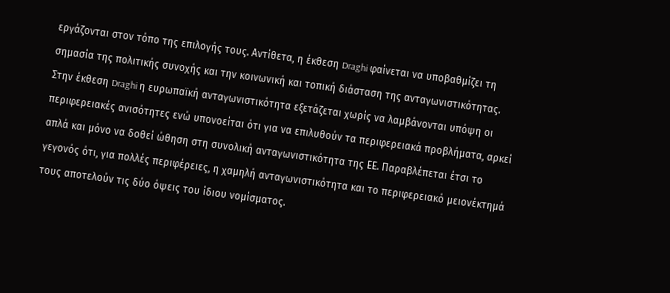εργάζονται στον τόπο της επιλογής τους. Αντίθετα, η έκθεση Draghi φαίνεται να υποβαθμίζει τη σημασία της πολιτικής συνοχής και την κοινωνική και τοπική διάσταση της ανταγωνιστικότητας. Στην έκθεση Draghi η ευρωπαϊκή ανταγωνιστικότητα εξετάζεται χωρίς να λαμβάνονται υπόψη οι περιφερειακές ανισότητες ενώ υπονοείται ότι για να επιλυθούν τα περιφερειακά προβλήματα, αρκεί απλά και μόνο να δοθεί ώθηση στη συνολική ανταγωνιστικότητα της ΕΕ. Παραβλέπεται έτσι το γεγονός ότι, για πολλές περιφέρειες, η χαμηλή ανταγωνιστικότητα και το περιφερειακό μειονέκτημά τους αποτελούν τις δύο όψεις του ίδιου νομίσματος.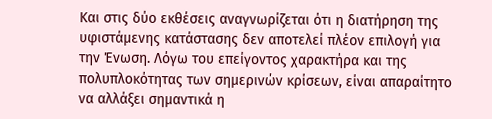Και στις δύο εκθέσεις αναγνωρίζεται ότι η διατήρηση της υφιστάμενης κατάστασης δεν αποτελεί πλέον επιλογή για την Ένωση. Λόγω του επείγοντος χαρακτήρα και της πολυπλοκότητας των σημερινών κρίσεων, είναι απαραίτητο να αλλάξει σημαντικά η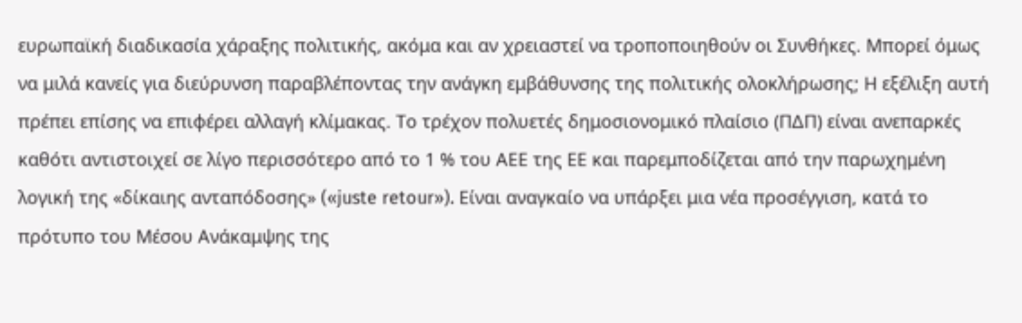ευρωπαϊκή διαδικασία χάραξης πολιτικής, ακόμα και αν χρειαστεί να τροποποιηθούν οι Συνθήκες. Μπορεί όμως να μιλά κανείς για διεύρυνση παραβλέποντας την ανάγκη εμβάθυνσης της πολιτικής ολοκλήρωσης; Η εξέλιξη αυτή πρέπει επίσης να επιφέρει αλλαγή κλίμακας. Το τρέχον πολυετές δημοσιονομικό πλαίσιο (ΠΔΠ) είναι ανεπαρκές καθότι αντιστοιχεί σε λίγο περισσότερο από το 1 % του ΑΕΕ της ΕΕ και παρεμποδίζεται από την παρωχημένη λογική της «δίκαιης ανταπόδοσης» («juste retour»). Είναι αναγκαίο να υπάρξει μια νέα προσέγγιση, κατά το πρότυπο του Μέσου Ανάκαμψης της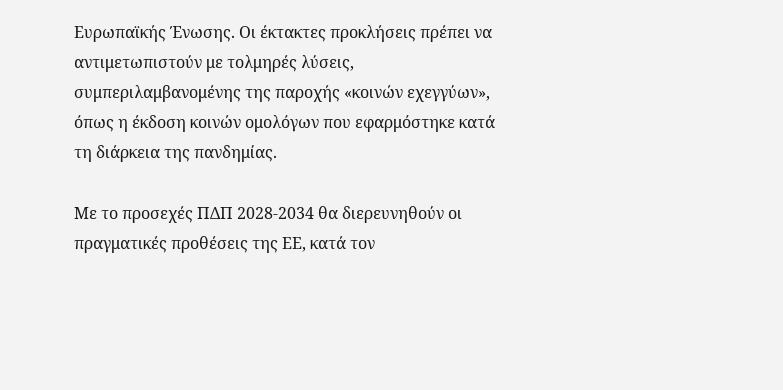Ευρωπαϊκής Ένωσης. Οι έκτακτες προκλήσεις πρέπει να αντιμετωπιστούν με τολμηρές λύσεις, συμπεριλαμβανομένης της παροχής «κοινών εχεγγύων», όπως η έκδοση κοινών ομολόγων που εφαρμόστηκε κατά τη διάρκεια της πανδημίας.

Με το προσεχές ΠΔΠ 2028-2034 θα διερευνηθούν οι πραγματικές προθέσεις της ΕΕ, κατά τον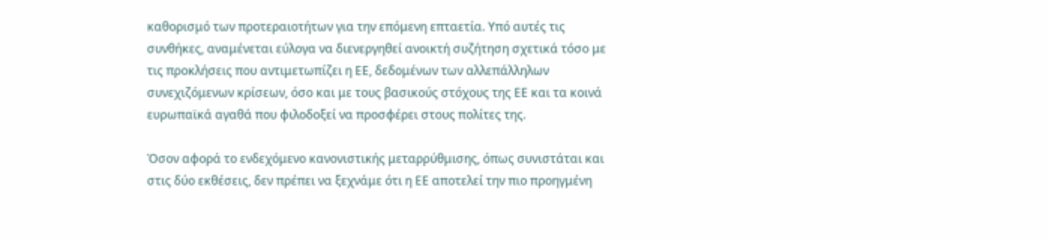καθορισμό των προτεραιοτήτων για την επόμενη επταετία. Υπό αυτές τις συνθήκες, αναμένεται εύλογα να διενεργηθεί ανοικτή συζήτηση σχετικά τόσο με τις προκλήσεις που αντιμετωπίζει η ΕΕ, δεδομένων των αλλεπάλληλων συνεχιζόμενων κρίσεων, όσο και με τους βασικούς στόχους της ΕΕ και τα κοινά ευρωπαϊκά αγαθά που φιλοδοξεί να προσφέρει στους πολίτες της.

Όσον αφορά το ενδεχόμενο κανονιστικής μεταρρύθμισης, όπως συνιστάται και στις δύο εκθέσεις, δεν πρέπει να ξεχνάμε ότι η ΕΕ αποτελεί την πιο προηγμένη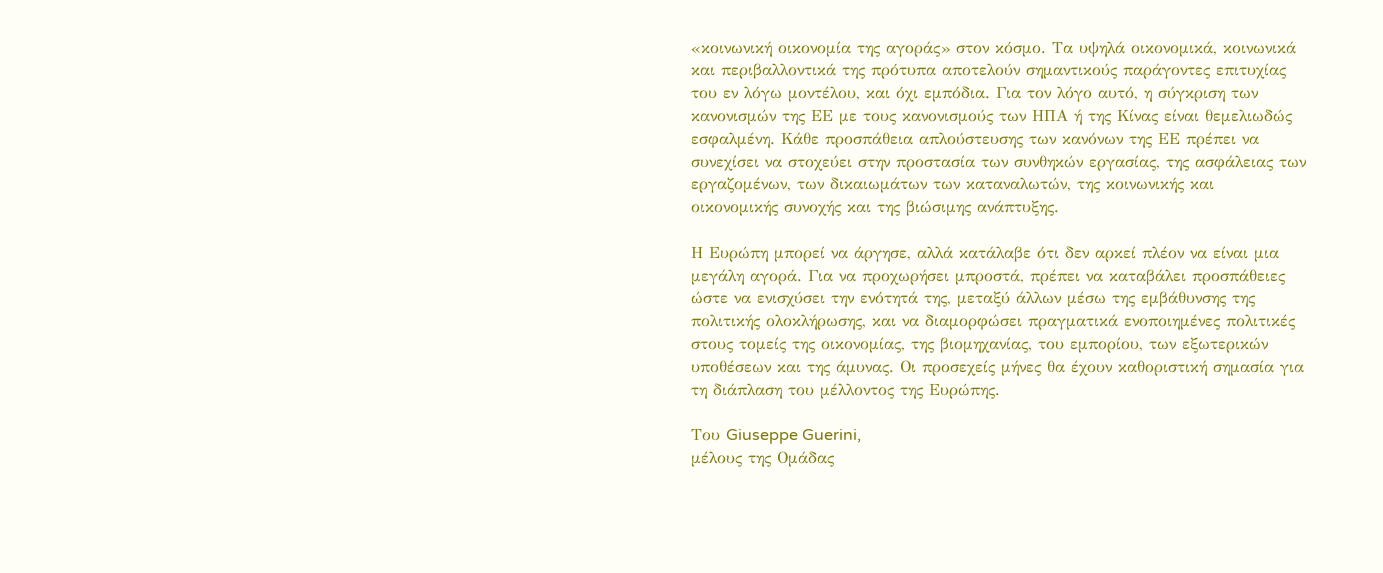«κοινωνική οικονομία της αγοράς» στον κόσμο. Τα υψηλά οικονομικά, κοινωνικά και περιβαλλοντικά της πρότυπα αποτελούν σημαντικούς παράγοντες επιτυχίας του εν λόγω μοντέλου, και όχι εμπόδια. Για τον λόγο αυτό, η σύγκριση των κανονισμών της ΕΕ με τους κανονισμούς των ΗΠΑ ή της Κίνας είναι θεμελιωδώς εσφαλμένη. Κάθε προσπάθεια απλούστευσης των κανόνων της ΕΕ πρέπει να συνεχίσει να στοχεύει στην προστασία των συνθηκών εργασίας, της ασφάλειας των εργαζομένων, των δικαιωμάτων των καταναλωτών, της κοινωνικής και οικονομικής συνοχής και της βιώσιμης ανάπτυξης.

Η Ευρώπη μπορεί να άργησε, αλλά κατάλαβε ότι δεν αρκεί πλέον να είναι μια μεγάλη αγορά. Για να προχωρήσει μπροστά, πρέπει να καταβάλει προσπάθειες ώστε να ενισχύσει την ενότητά της, μεταξύ άλλων μέσω της εμβάθυνσης της πολιτικής ολοκλήρωσης, και να διαμορφώσει πραγματικά ενοποιημένες πολιτικές στους τομείς της οικονομίας, της βιομηχανίας, του εμπορίου, των εξωτερικών υποθέσεων και της άμυνας. Οι προσεχείς μήνες θα έχουν καθοριστική σημασία για τη διάπλαση του μέλλοντος της Ευρώπης.

Του Giuseppe Guerini,
μέλους της Ομάδας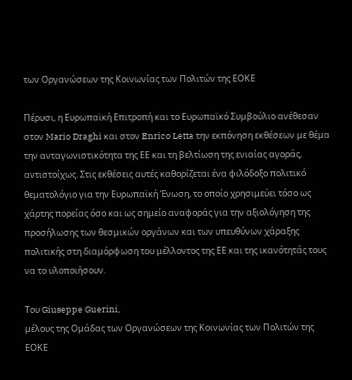των Οργανώσεων της Κοινωνίας των Πολιτών της ΕΟΚΕ

Πέρυσι, η Ευρωπαϊκή Επιτροπή και το Ευρωπαϊκό Συμβούλιο ανέθεσαν στον Mario Draghi και στον Enrico Letta την εκπόνηση εκθέσεων με θέμα την ανταγωνιστικότητα της ΕΕ και τη βελτίωση της ενιαίας αγοράς, αντιστοίχως. Στις εκθέσεις αυτές καθορίζεται ένα φιλόδοξο πολιτικό θεματολόγιο για την Ευρωπαϊκή Ένωση, το οποίο χρησιμεύει τόσο ως χάρτης πορείας όσο και ως σημείο αναφοράς για την αξιολόγηση της προσήλωσης των θεσμικών οργάνων και των υπευθύνων χάραξης πολιτικής στη διαμόρφωση του μέλλοντος της ΕΕ και της ικανότητάς τους να το υλοποιήσουν.

Του Giuseppe Guerini,
μέλους της Ομάδας των Οργανώσεων της Κοινωνίας των Πολιτών της ΕΟΚΕ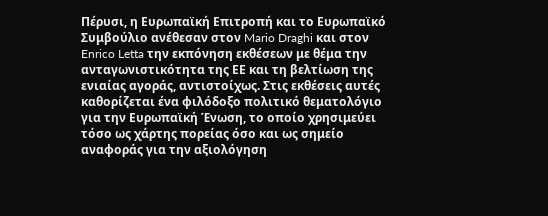Πέρυσι, η Ευρωπαϊκή Επιτροπή και το Ευρωπαϊκό Συμβούλιο ανέθεσαν στον Mario Draghi και στον Enrico Letta την εκπόνηση εκθέσεων με θέμα την ανταγωνιστικότητα της ΕΕ και τη βελτίωση της ενιαίας αγοράς, αντιστοίχως. Στις εκθέσεις αυτές καθορίζεται ένα φιλόδοξο πολιτικό θεματολόγιο για την Ευρωπαϊκή Ένωση, το οποίο χρησιμεύει τόσο ως χάρτης πορείας όσο και ως σημείο αναφοράς για την αξιολόγηση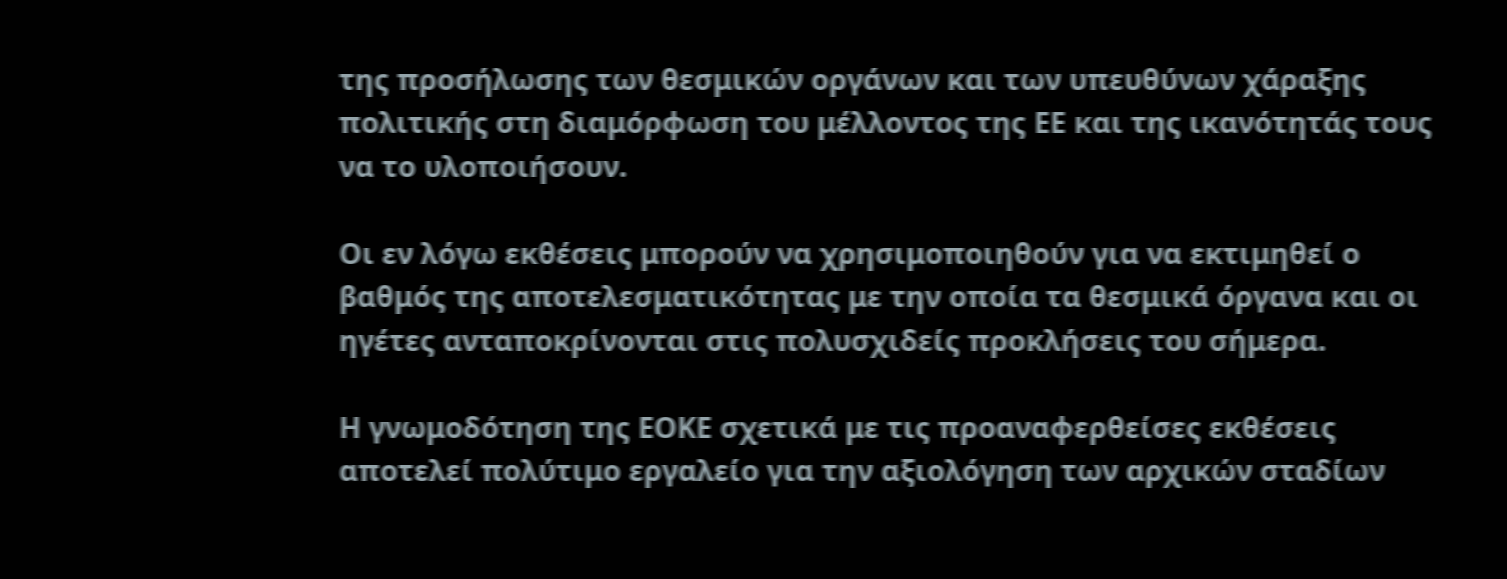της προσήλωσης των θεσμικών οργάνων και των υπευθύνων χάραξης πολιτικής στη διαμόρφωση του μέλλοντος της ΕΕ και της ικανότητάς τους να το υλοποιήσουν.

Οι εν λόγω εκθέσεις μπορούν να χρησιμοποιηθούν για να εκτιμηθεί ο βαθμός της αποτελεσματικότητας με την οποία τα θεσμικά όργανα και οι ηγέτες ανταποκρίνονται στις πολυσχιδείς προκλήσεις του σήμερα.

Η γνωμοδότηση της ΕΟΚΕ σχετικά με τις προαναφερθείσες εκθέσεις αποτελεί πολύτιμο εργαλείο για την αξιολόγηση των αρχικών σταδίων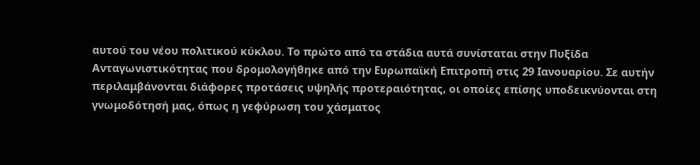αυτού του νέου πολιτικού κύκλου. Το πρώτο από τα στάδια αυτά συνίσταται στην Πυξίδα Ανταγωνιστικότητας που δρομολογήθηκε από την Ευρωπαϊκή Επιτροπή στις 29 Ιανουαρίου. Σε αυτήν περιλαμβάνονται διάφορες προτάσεις υψηλής προτεραιότητας, οι οποίες επίσης υποδεικνύονται στη γνωμοδότησή μας, όπως η γεφύρωση του χάσματος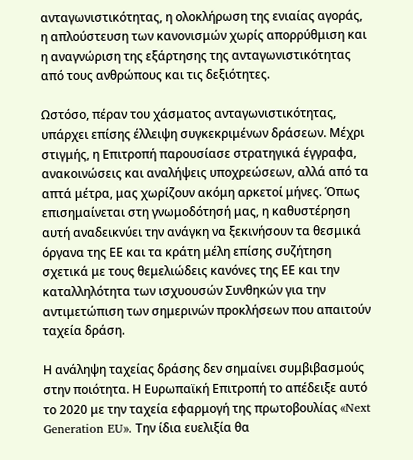ανταγωνιστικότητας, η ολοκλήρωση της ενιαίας αγοράς, η απλούστευση των κανονισμών χωρίς απορρύθμιση και η αναγνώριση της εξάρτησης της ανταγωνιστικότητας από τους ανθρώπους και τις δεξιότητες.

Ωστόσο, πέραν του χάσματος ανταγωνιστικότητας, υπάρχει επίσης έλλειψη συγκεκριμένων δράσεων. Μέχρι στιγμής, η Επιτροπή παρουσίασε στρατηγικά έγγραφα, ανακοινώσεις και αναλήψεις υποχρεώσεων, αλλά από τα απτά μέτρα, μας χωρίζουν ακόμη αρκετοί μήνες. Όπως επισημαίνεται στη γνωμοδότησή μας, η καθυστέρηση αυτή αναδεικνύει την ανάγκη να ξεκινήσουν τα θεσμικά όργανα της ΕΕ και τα κράτη μέλη επίσης συζήτηση σχετικά με τους θεμελιώδεις κανόνες της ΕΕ και την καταλληλότητα των ισχυουσών Συνθηκών για την αντιμετώπιση των σημερινών προκλήσεων που απαιτούν ταχεία δράση.

Η ανάληψη ταχείας δράσης δεν σημαίνει συμβιβασμούς στην ποιότητα. Η Ευρωπαϊκή Επιτροπή το απέδειξε αυτό το 2020 με την ταχεία εφαρμογή της πρωτοβουλίας «Next Generation EU». Την ίδια ευελιξία θα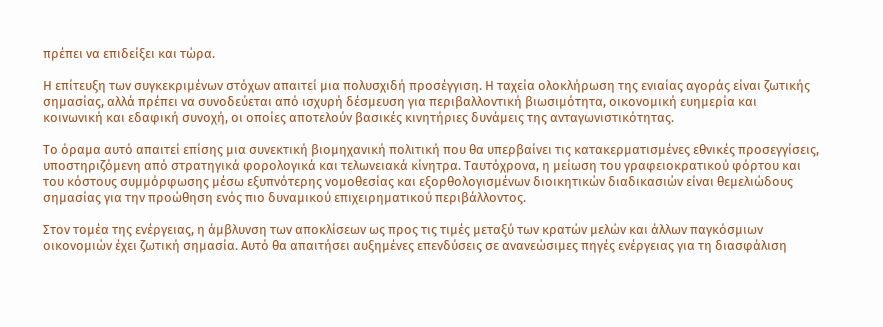πρέπει να επιδείξει και τώρα.

Η επίτευξη των συγκεκριμένων στόχων απαιτεί μια πολυσχιδή προσέγγιση. Η ταχεία ολοκλήρωση της ενιαίας αγοράς είναι ζωτικής σημασίας, αλλά πρέπει να συνοδεύεται από ισχυρή δέσμευση για περιβαλλοντική βιωσιμότητα, οικονομική ευημερία και κοινωνική και εδαφική συνοχή, οι οποίες αποτελούν βασικές κινητήριες δυνάμεις της ανταγωνιστικότητας.

Το όραμα αυτό απαιτεί επίσης μια συνεκτική βιομηχανική πολιτική που θα υπερβαίνει τις κατακερματισμένες εθνικές προσεγγίσεις, υποστηριζόμενη από στρατηγικά φορολογικά και τελωνειακά κίνητρα. Ταυτόχρονα, η μείωση του γραφειοκρατικού φόρτου και του κόστους συμμόρφωσης μέσω εξυπνότερης νομοθεσίας και εξορθολογισμένων διοικητικών διαδικασιών είναι θεμελιώδους σημασίας για την προώθηση ενός πιο δυναμικού επιχειρηματικού περιβάλλοντος.

Στον τομέα της ενέργειας, η άμβλυνση των αποκλίσεων ως προς τις τιμές μεταξύ των κρατών μελών και άλλων παγκόσμιων οικονομιών έχει ζωτική σημασία. Αυτό θα απαιτήσει αυξημένες επενδύσεις σε ανανεώσιμες πηγές ενέργειας για τη διασφάλιση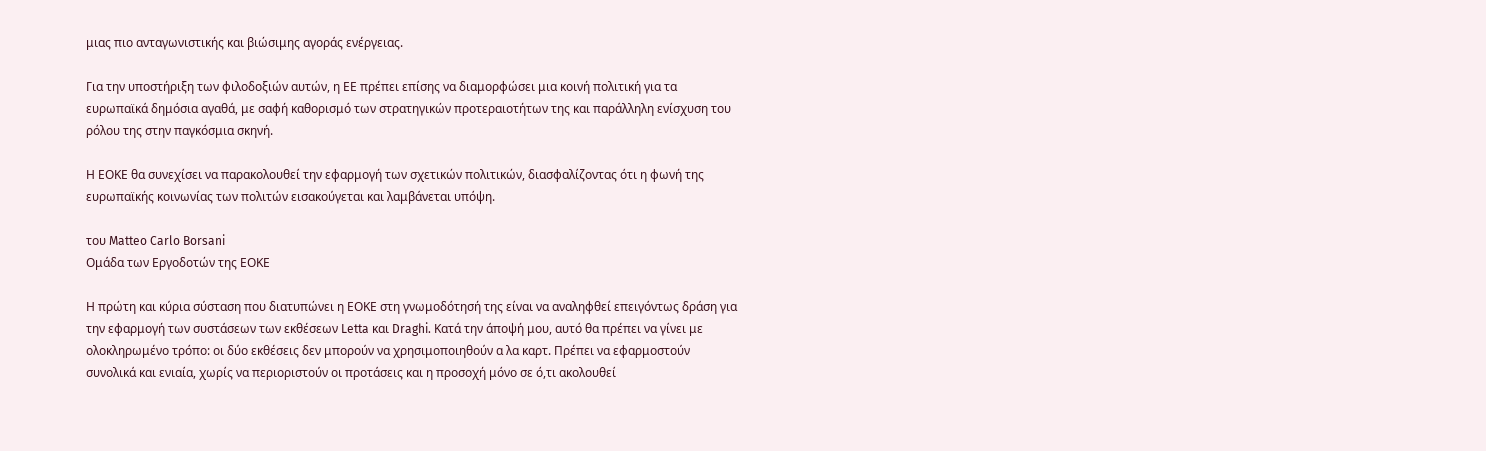μιας πιο ανταγωνιστικής και βιώσιμης αγοράς ενέργειας.

Για την υποστήριξη των φιλοδοξιών αυτών, η ΕΕ πρέπει επίσης να διαμορφώσει μια κοινή πολιτική για τα ευρωπαϊκά δημόσια αγαθά, με σαφή καθορισμό των στρατηγικών προτεραιοτήτων της και παράλληλη ενίσχυση του ρόλου της στην παγκόσμια σκηνή.

Η ΕΟΚΕ θα συνεχίσει να παρακολουθεί την εφαρμογή των σχετικών πολιτικών, διασφαλίζοντας ότι η φωνή της ευρωπαϊκής κοινωνίας των πολιτών εισακούγεται και λαμβάνεται υπόψη.

του Matteo Carlo Borsani
Ομάδα των Εργοδοτών της ΕΟΚΕ

Η πρώτη και κύρια σύσταση που διατυπώνει η ΕΟΚΕ στη γνωμοδότησή της είναι να αναληφθεί επειγόντως δράση για την εφαρμογή των συστάσεων των εκθέσεων Letta και Draghi. Κατά την άποψή μου, αυτό θα πρέπει να γίνει με ολοκληρωμένο τρόπο: οι δύο εκθέσεις δεν μπορούν να χρησιμοποιηθούν α λα καρτ. Πρέπει να εφαρμοστούν συνολικά και ενιαία, χωρίς να περιοριστούν οι προτάσεις και η προσοχή μόνο σε ό,τι ακολουθεί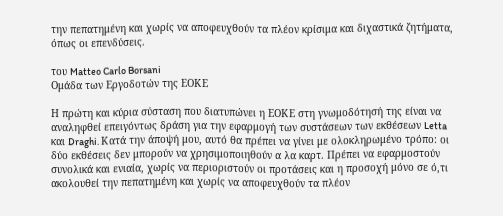την πεπατημένη και χωρίς να αποφευχθούν τα πλέον κρίσιμα και διχαστικά ζητήματα, όπως οι επενδύσεις.

του Matteo Carlo Borsani
Ομάδα των Εργοδοτών της ΕΟΚΕ

Η πρώτη και κύρια σύσταση που διατυπώνει η ΕΟΚΕ στη γνωμοδότησή της είναι να αναληφθεί επειγόντως δράση για την εφαρμογή των συστάσεων των εκθέσεων Letta και Draghi. Κατά την άποψή μου, αυτό θα πρέπει να γίνει με ολοκληρωμένο τρόπο: οι δύο εκθέσεις δεν μπορούν να χρησιμοποιηθούν α λα καρτ. Πρέπει να εφαρμοστούν συνολικά και ενιαία, χωρίς να περιοριστούν οι προτάσεις και η προσοχή μόνο σε ό,τι ακολουθεί την πεπατημένη και χωρίς να αποφευχθούν τα πλέον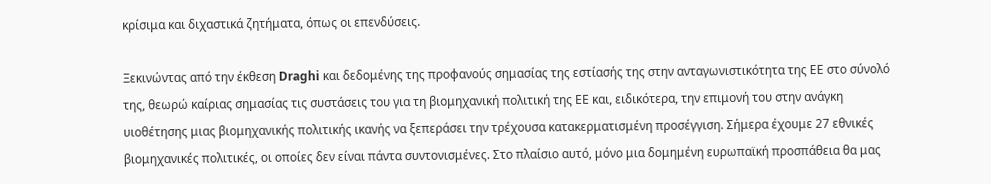κρίσιμα και διχαστικά ζητήματα, όπως οι επενδύσεις.

Ξεκινώντας από την έκθεση Draghi και δεδομένης της προφανούς σημασίας της εστίασής της στην ανταγωνιστικότητα της ΕΕ στο σύνολό της, θεωρώ καίριας σημασίας τις συστάσεις του για τη βιομηχανική πολιτική της ΕΕ και, ειδικότερα, την επιμονή του στην ανάγκη υιοθέτησης μιας βιομηχανικής πολιτικής ικανής να ξεπεράσει την τρέχουσα κατακερματισμένη προσέγγιση. Σήμερα έχουμε 27 εθνικές βιομηχανικές πολιτικές, οι οποίες δεν είναι πάντα συντονισμένες. Στο πλαίσιο αυτό, μόνο μια δομημένη ευρωπαϊκή προσπάθεια θα μας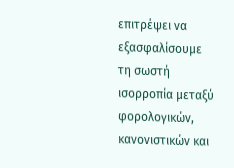επιτρέψει να εξασφαλίσουμε τη σωστή ισορροπία μεταξύ φορολογικών, κανονιστικών και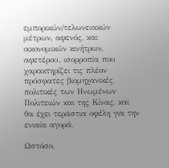εμπορικών/τελωνειακών μέτρων, αφενός, και οικονομικών κινήτρων, αφετέρου, ισορροπία που χαρακτηρίζει τις πλέον πρόσφατες βιομηχανικές πολιτικές των Ηνωμένων Πολιτειών και της Κίνας, και θα έχει τεράστια οφέλη για την ενιαία αγορά.

Ωστόσο,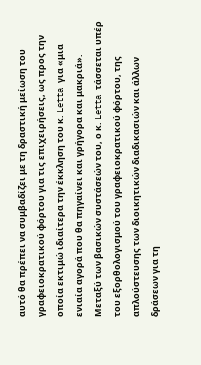αυτό θα πρέπει να συμβαδίζει με τη δραστική μείωση του γραφειοκρατικού φόρτου για τις επιχειρήσεις, ως προς την οποία εκτιμώ ιδιαίτερα την έκκληση του κ. Letta για «μια ενιαία αγορά που θα πηγαίνει και γρήγορα και μακριά». Μεταξύ των βασικών συστάσεών του, ο κ. Letta τάσσεται υπέρ του εξορθολογισμού του γραφειοκρατικού φόρτου, της απλούστευσης των διοικητικών διαδικασιών και άλλων δράσεων για τη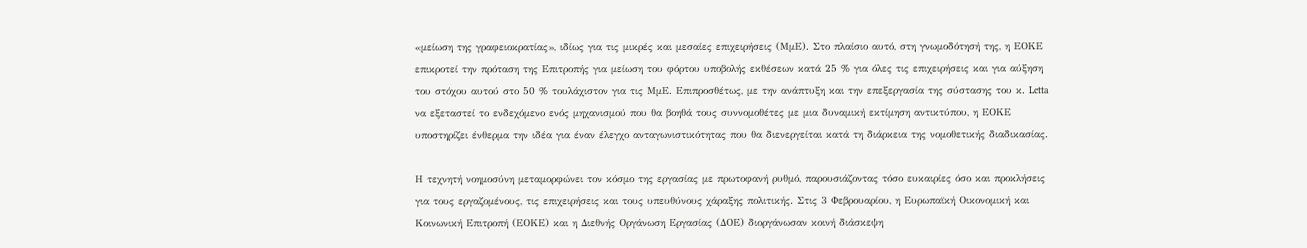«μείωση της γραφειοκρατίας», ιδίως για τις μικρές και μεσαίες επιχειρήσεις (ΜμΕ). Στο πλαίσιο αυτό, στη γνωμοδότησή της, η ΕΟΚΕ επικροτεί την πρόταση της Επιτροπής για μείωση του φόρτου υποβολής εκθέσεων κατά 25 % για όλες τις επιχειρήσεις και για αύξηση του στόχου αυτού στο 50 % τουλάχιστον για τις ΜμΕ. Επιπροσθέτως, με την ανάπτυξη και την επεξεργασία της σύστασης του κ. Letta να εξεταστεί το ενδεχόμενο ενός μηχανισμού που θα βοηθά τους συννομοθέτες με μια δυναμική εκτίμηση αντικτύπου, η ΕΟΚΕ υποστηρίζει ένθερμα την ιδέα για έναν έλεγχο ανταγωνιστικότητας που θα διενεργείται κατά τη διάρκεια της νομοθετικής διαδικασίας.

Η τεχνητή νοημοσύνη μεταμορφώνει τον κόσμο της εργασίας με πρωτοφανή ρυθμό, παρουσιάζοντας τόσο ευκαιρίες όσο και προκλήσεις για τους εργαζομένους, τις επιχειρήσεις και τους υπευθύνους χάραξης πολιτικής. Στις 3 Φεβρουαρίου, η Ευρωπαϊκή Οικονομική και Κοινωνική Επιτροπή (ΕΟΚΕ) και η Διεθνής Οργάνωση Εργασίας (ΔΟΕ) διοργάνωσαν κοινή διάσκεψη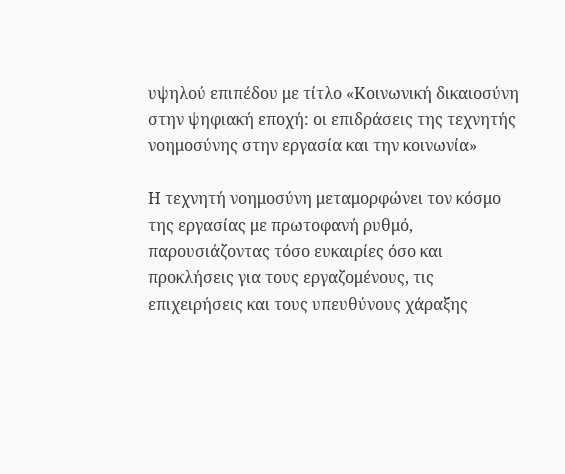υψηλού επιπέδου με τίτλο «Κοινωνική δικαιοσύνη στην ψηφιακή εποχή: οι επιδράσεις της τεχνητής νοημοσύνης στην εργασία και την κοινωνία»

Η τεχνητή νοημοσύνη μεταμορφώνει τον κόσμο της εργασίας με πρωτοφανή ρυθμό, παρουσιάζοντας τόσο ευκαιρίες όσο και προκλήσεις για τους εργαζομένους, τις επιχειρήσεις και τους υπευθύνους χάραξης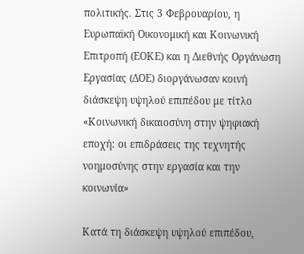πολιτικής. Στις 3 Φεβρουαρίου, η Ευρωπαϊκή Οικονομική και Κοινωνική Επιτροπή (ΕΟΚΕ) και η Διεθνής Οργάνωση Εργασίας (ΔΟΕ) διοργάνωσαν κοινή διάσκεψη υψηλού επιπέδου με τίτλο «Κοινωνική δικαιοσύνη στην ψηφιακή εποχή: οι επιδράσεις της τεχνητής νοημοσύνης στην εργασία και την κοινωνία»

Κατά τη διάσκεψη υψηλού επιπέδου,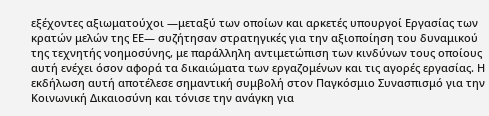εξέχοντες αξιωματούχοι —μεταξύ των οποίων και αρκετές υπουργοί Εργασίας των κρατών μελών της ΕΕ— συζήτησαν στρατηγικές για την αξιοποίηση του δυναμικού της τεχνητής νοημοσύνης, με παράλληλη αντιμετώπιση των κινδύνων τους οποίους αυτή ενέχει όσον αφορά τα δικαιώματα των εργαζομένων και τις αγορές εργασίας. Η εκδήλωση αυτή αποτέλεσε σημαντική συμβολή στον Παγκόσμιο Συνασπισμό για την Κοινωνική Δικαιοσύνη και τόνισε την ανάγκη για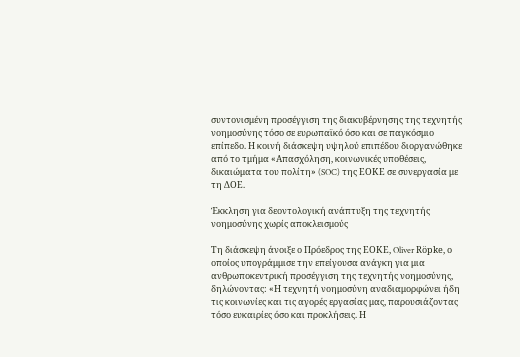συντονισμένη προσέγγιση της διακυβέρνησης της τεχνητής νοημοσύνης τόσο σε ευρωπαϊκό όσο και σε παγκόσμιο επίπεδο. Η κοινή διάσκεψη υψηλού επιπέδου διοργανώθηκε από το τμήμα «Απασχόληση, κοινωνικές υποθέσεις, δικαιώματα του πολίτη» (SOC) της ΕΟΚΕ σε συνεργασία με τη ΔΟΕ.

Έκκληση για δεοντολογική ανάπτυξη της τεχνητής νοημοσύνης χωρίς αποκλεισμούς

Τη διάσκεψη άνοιξε ο Πρόεδρος της ΕΟΚΕ, Oliver Röpke, ο οποίος υπογράμμισε την επείγουσα ανάγκη για μια ανθρωποκεντρική προσέγγιση της τεχνητής νοημοσύνης, δηλώνοντας: «Η τεχνητή νοημοσύνη αναδιαμορφώνει ήδη τις κοινωνίες και τις αγορές εργασίας μας, παρουσιάζοντας τόσο ευκαιρίες όσο και προκλήσεις. Η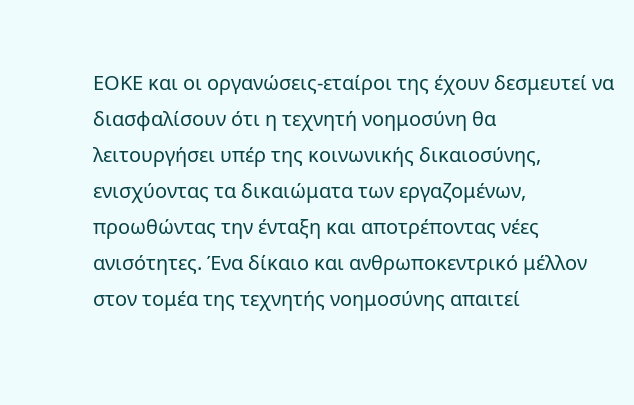ΕΟΚΕ και οι οργανώσεις-εταίροι της έχουν δεσμευτεί να διασφαλίσουν ότι η τεχνητή νοημοσύνη θα λειτουργήσει υπέρ της κοινωνικής δικαιοσύνης, ενισχύοντας τα δικαιώματα των εργαζομένων, προωθώντας την ένταξη και αποτρέποντας νέες ανισότητες. Ένα δίκαιο και ανθρωποκεντρικό μέλλον στον τομέα της τεχνητής νοημοσύνης απαιτεί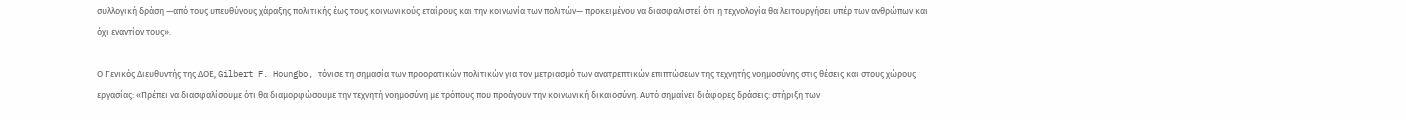συλλογική δράση —από τους υπευθύνους χάραξης πολιτικής έως τους κοινωνικούς εταίρους και την κοινωνία των πολιτών— προκειμένου να διασφαλιστεί ότι η τεχνολογία θα λειτουργήσει υπέρ των ανθρώπων και όχι εναντίον τους».

Ο Γενικός Διευθυντής της ΔΟΕ, Gilbert F. Houngbo, τόνισε τη σημασία των προορατικών πολιτικών για τον μετριασμό των ανατρεπτικών επιπτώσεων της τεχνητής νοημοσύνης στις θέσεις και στους χώρους εργασίας: «Πρέπει να διασφαλίσουμε ότι θα διαμορφώσουμε την τεχνητή νοημοσύνη με τρόπους που προάγουν την κοινωνική δικαιοσύνη. Αυτό σημαίνει διάφορες δράσεις: στήριξη των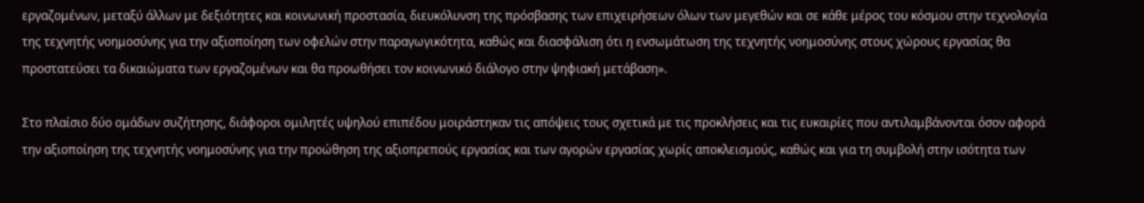εργαζομένων, μεταξύ άλλων με δεξιότητες και κοινωνική προστασία, διευκόλυνση της πρόσβασης των επιχειρήσεων όλων των μεγεθών και σε κάθε μέρος του κόσμου στην τεχνολογία της τεχνητής νοημοσύνης για την αξιοποίηση των οφελών στην παραγωγικότητα, καθώς και διασφάλιση ότι η ενσωμάτωση της τεχνητής νοημοσύνης στους χώρους εργασίας θα προστατεύσει τα δικαιώματα των εργαζομένων και θα προωθήσει τον κοινωνικό διάλογο στην ψηφιακή μετάβαση».

Στο πλαίσιο δύο ομάδων συζήτησης, διάφοροι ομιλητές υψηλού επιπέδου μοιράστηκαν τις απόψεις τους σχετικά με τις προκλήσεις και τις ευκαιρίες που αντιλαμβάνονται όσον αφορά την αξιοποίηση της τεχνητής νοημοσύνης για την προώθηση της αξιοπρεπούς εργασίας και των αγορών εργασίας χωρίς αποκλεισμούς, καθώς και για τη συμβολή στην ισότητα των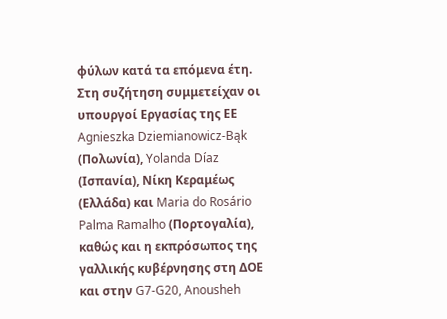φύλων κατά τα επόμενα έτη. Στη συζήτηση συμμετείχαν οι υπουργοί Εργασίας της ΕΕ Agnieszka Dziemianowicz-Bąk (Πολωνία), Yolanda Díaz (Ισπανία), Νίκη Κεραμέως (Ελλάδα) και Maria do Rosário Palma Ramalho (Πορτογαλία), καθώς και η εκπρόσωπος της γαλλικής κυβέρνησης στη ΔΟΕ και στην G7-G20, Anousheh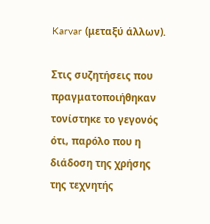Karvar (μεταξύ άλλων).

Στις συζητήσεις που πραγματοποιήθηκαν τονίστηκε το γεγονός ότι, παρόλο που η διάδοση της χρήσης της τεχνητής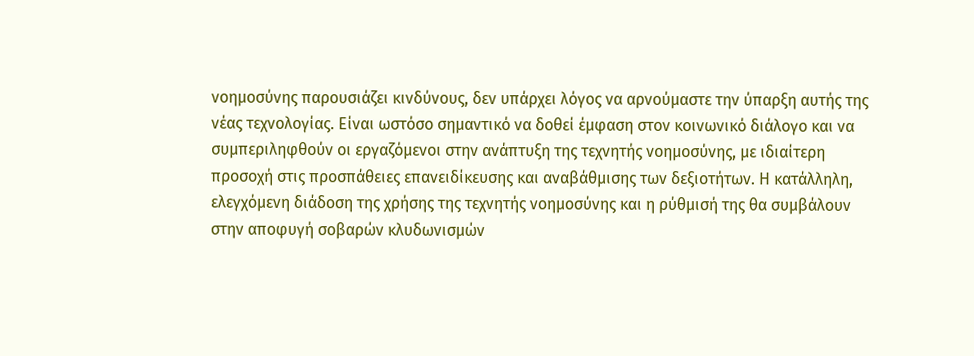νοημοσύνης παρουσιάζει κινδύνους, δεν υπάρχει λόγος να αρνούμαστε την ύπαρξη αυτής της νέας τεχνολογίας. Είναι ωστόσο σημαντικό να δοθεί έμφαση στον κοινωνικό διάλογο και να συμπεριληφθούν οι εργαζόμενοι στην ανάπτυξη της τεχνητής νοημοσύνης, με ιδιαίτερη προσοχή στις προσπάθειες επανειδίκευσης και αναβάθμισης των δεξιοτήτων. Η κατάλληλη, ελεγχόμενη διάδοση της χρήσης της τεχνητής νοημοσύνης και η ρύθμισή της θα συμβάλουν στην αποφυγή σοβαρών κλυδωνισμών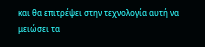και θα επιτρέψει στην τεχνολογία αυτή να μειώσει τα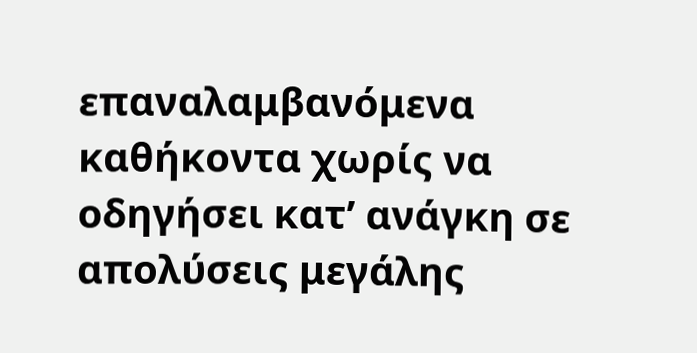επαναλαμβανόμενα καθήκοντα χωρίς να οδηγήσει κατ’ ανάγκη σε απολύσεις μεγάλης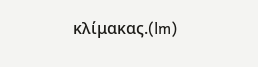κλίμακας.(lm)